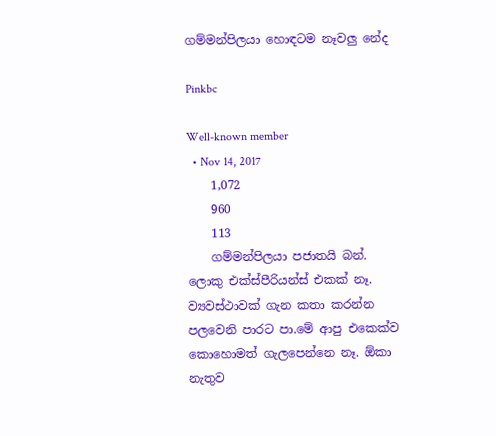ගම්මන්පිලයා හොඳටම නෑවලු නේද

Pinkbc

Well-known member
  • Nov 14, 2017
    1,072
    960
    113
    ගම්මන්පිලයා පජාතයි බන්. ලොකු එක්ස්පීරියන්ස් එකක් නෑ. ව්‍යවස්ථාවක් ගැන කතා කරන්න පලවෙනි පාරට පා.මේ ආපු එකෙක්ව කොහොමත් ගැලපෙන්නෙ නෑ. ඕකා නැතුව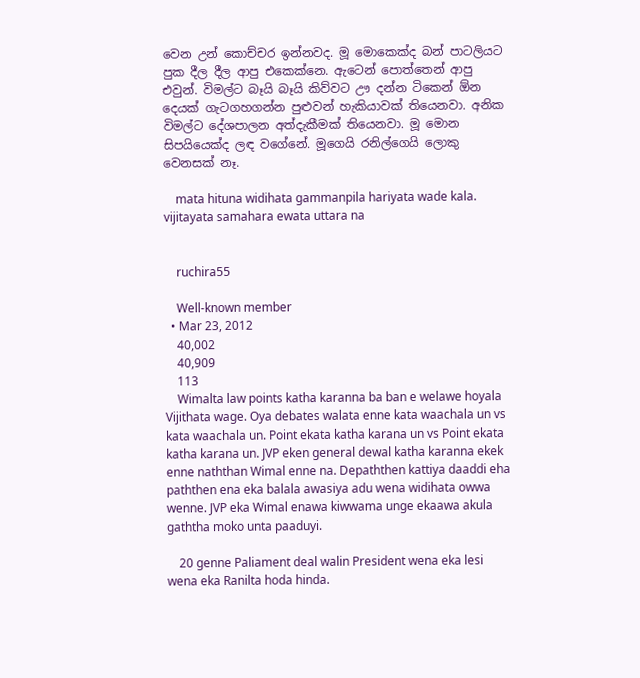වෙන උන් කොච්චර ඉන්නවද. මූ මොකෙක්ද බන් පාටලියට පුක දීල දීල ආපු එකෙක්නෙ. ඇටෙන් පොත්තෙන් ආපු එවුන්. විමල්ට බෑයි බෑයි කිව්වට ඌ දන්න ටිකෙන් ඕන දෙයක් ගැටගහගන්න පුළුවන් හැකියාවක් තියෙනවා. අනික විමල්ට දේශපාලන අත්දැකීමක් තියෙනවා. මූ මොන සිපයියෙක්ද ලඳ වගේනේ. මූගෙයි රනිල්ගෙයි ලොකු වෙනසක් නෑ.

    mata hituna widihata gammanpila hariyata wade kala. vijitayata samahara ewata uttara na


    ruchira55

    Well-known member
  • Mar 23, 2012
    40,002
    40,909
    113
    Wimalta law points katha karanna ba ban e welawe hoyala Vijithata wage. Oya debates walata enne kata waachala un vs kata waachala un. Point ekata katha karana un vs Point ekata katha karana un. JVP eken general dewal katha karanna ekek enne naththan Wimal enne na. Depaththen kattiya daaddi eha paththen ena eka balala awasiya adu wena widihata owwa wenne. JVP eka Wimal enawa kiwwama unge ekaawa akula gaththa moko unta paaduyi.

    20 genne Paliament deal walin President wena eka lesi wena eka Ranilta hoda hinda.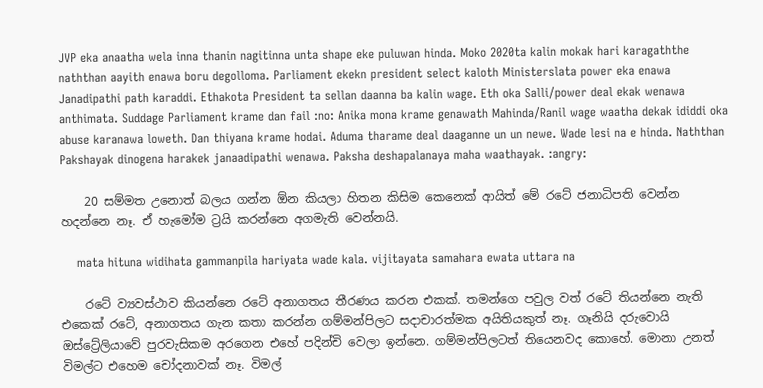JVP eka anaatha wela inna thanin nagitinna unta shape eke puluwan hinda. Moko 2020ta kalin mokak hari karagaththe naththan aayith enawa boru degolloma. Parliament ekekn president select kaloth Ministerslata power eka enawa Janadipathi path karaddi. Ethakota President ta sellan daanna ba kalin wage. Eth oka Salli/power deal ekak wenawa anthimata. Suddage Parliament krame dan fail :no: Anika mona krame genawath Mahinda/Ranil wage waatha dekak ididdi oka abuse karanawa loweth. Dan thiyana krame hodai. Aduma tharame deal daaganne un un newe. Wade lesi na e hinda. Naththan Pakshayak dinogena harakek janaadipathi wenawa. Paksha deshapalanaya maha waathayak. :angry:

    20 සම්මත උනොත් බලය ගන්න ඕන කියලා හිතන කිසිම කෙනෙක් ආයිත් මේ රටේ ජනාධිපති වෙන්න හදන්නෙ නෑ. ඒ හැමෝම ට්‍රයි කරන්නෙ අගමැති වෙන්නයි.

    mata hituna widihata gammanpila hariyata wade kala. vijitayata samahara ewata uttara na

    රටේ ව්‍යවස්ථාව කියන්නෙ රටේ අනාගතය තීරණය කරන එකක්. තමන්ගෙ පවුල වත් රටේ තියන්නෙ නැති එකෙක් රටේ, අනාගතය ගැන කතා කරන්න ගම්මන්පිලට සදාචාරත්මක අයිතියකුත් නෑ. ගෑනියි දරුවොයි ඔස්ට්‍රේලියාවේ පුරවැසිකම අරගෙන එහේ පදින්චි වෙලා ඉන්නෙ. ගම්මන්පිලටත් තියෙනවද කොහේ. මොනා උනත් විමල්ට එහෙම චෝදනාවක් නෑ. විමල්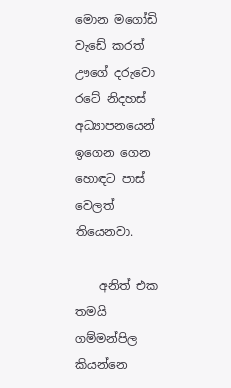මොන මගෝඩි වැඩේ කරත් ඌගේ දරුවො රටේ නිදහස් අධ්‍යාපනයෙන් ඉගෙන ගෙන හොඳට පාස් වෙලත් තියෙනවා.

    අනිත් එක තමයි ගම්මන්පිල කියන්නෙ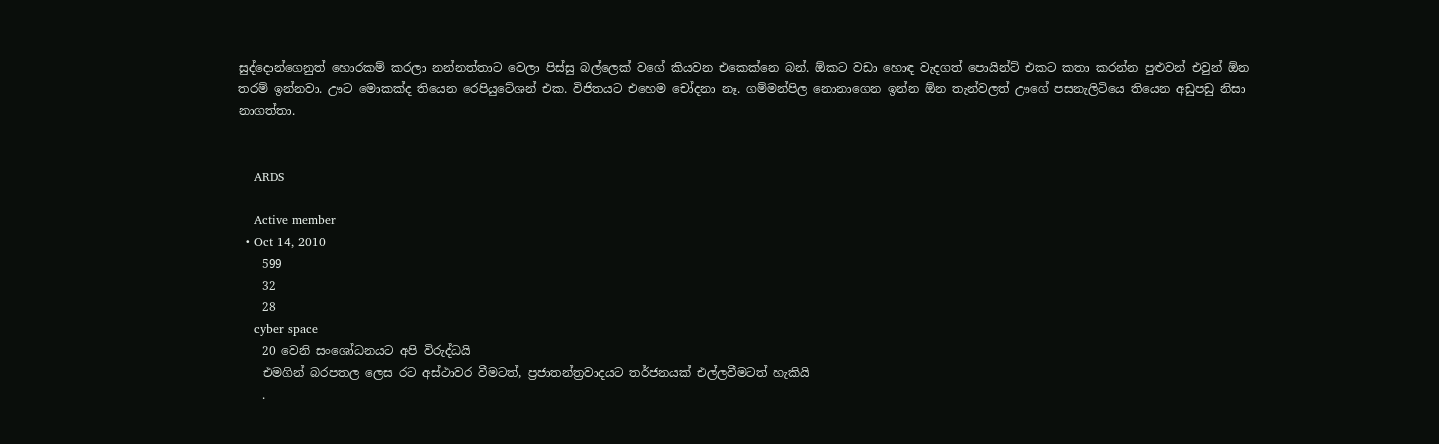සුද්දොන්ගෙනුත් හොරකම් කරලා නන්නත්තාට වෙලා පිස්සු බල්ලෙක් වගේ කියවන එකෙක්නෙ බන්. ඕකට වඩා හොඳ වැදගත් පොයින්ට් එකට කතා කරන්න පුළුවන් එවුන් ඕන තරම් ඉන්නවා. ඌට මොකක්ද තියෙන රෙපියුටේශන් එක. විජිතයට එහෙම චෝදනා නෑ. ගම්මන්පිල නොනාගෙන ඉන්න ඕන තැන්වලත් ඌගේ පසනැලිටියෙ තියෙන අඩුපඩු නිසා නාගත්තා.


    ARDS

    Active member
  • Oct 14, 2010
    599
    32
    28
    cyber space
    20 වෙනි සංශෝධනයට අපි විරුද්ධයි
    එමගින් බරපතල ලෙස රට අස්ථාවර වීමටත්, ප්‍රජාතන්ත්‍රවාදයට තර්ජනයක් එල්ලවීමටත් හැකියි
    .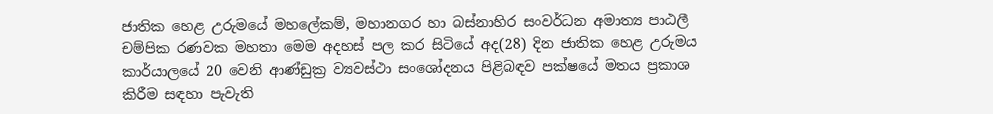ජාතික හෙළ උරුමයේ මහලේකම්, මහානගර හා බස්නාහිර සංවර්ධන අමාත්‍ය පාඨලී චම්පික රණවක මහතා මෙම අදහස් පල කර සිටියේ අද(28) දින ජාතික හෙළ උරුමය කාර්යාලයේ 20 වෙනි ආණ්ඩුක්‍ර ව්‍යවස්ථා සංශෝදනය පිළිබඳව පක්ෂයේ මතය ප්‍රකාශ කිරීම සඳහා පැවැති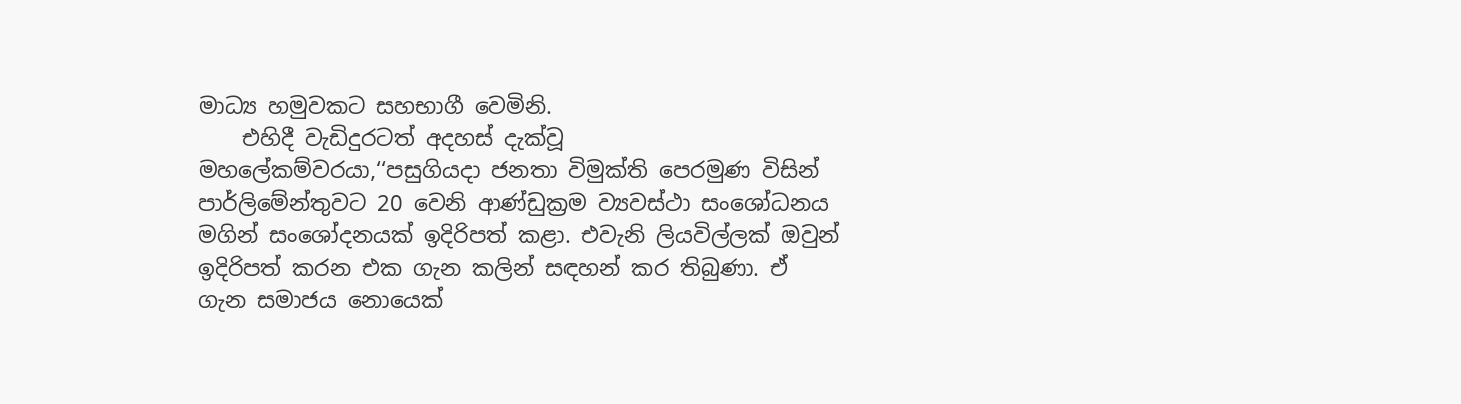මාධ්‍ය හමුවකට සහභාගී වෙමිනි.
    එහිදී වැඩිදුරටත් අදහස් දැක්වූ මහලේකම්වරයා,‘‘පසුගියදා ජනතා විමුක්ති පෙරමුණ විසින් පාර්ලිමේන්තුවට 20 වෙනි ආණ්ඩුක්‍රම ව්‍යවස්ථා සංශෝධනය මගින් සංශෝදනයක් ඉදිරිපත් කළා. එවැනි ලියවිල්ලක් ඔවුන් ඉදිරිපත් කරන එක ගැන කලින් සඳහන් කර තිබුණා. ඒ ගැන සමාජය නොයෙක්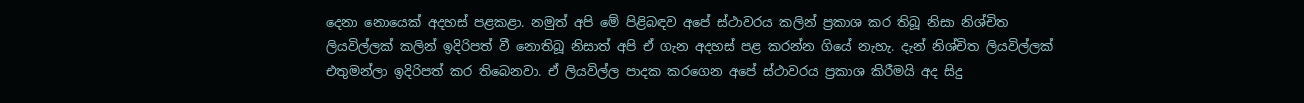දෙනා නොයෙක් අදහස් පළකළා. නමුත් අපි මේ පිළිබඳව අපේ ස්ථාවරය කලින් ප්‍රකාශ කර තිබූ නිසා නිශ්චිත ලියවිල්ලක් කලින් ඉදිරිපත් වී නොතිබූ නිසාත් අපි ඒ ගැන අදහස් පළ කරන්න ගියේ නැහැ. දැන් නිශ්චිත ලියවිල්ලක් එතුමන්ලා ඉදිරිපත් කර තිබෙනවා. ඒ ලියවිල්ල පාදක කරගෙන අපේ ස්ථාවරය ප්‍රකාශ කිරීමයි අද සිදු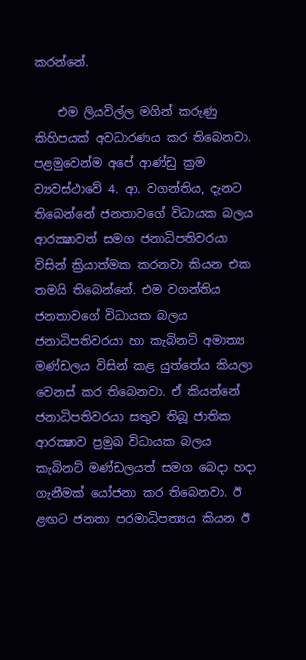කරන්නේ.

    එම ලියවිල්ල මගින් කරුණු කිහිපයක් අවධාරණය කර තිබෙනවා. පළමුවෙන්ම අපේ ආණ්ඩු ක්‍රම ව්‍යවස්ථාවේ 4. ආ. වගන්තිය, දැනට තිබෙන්නේ ජනතාවගේ විධායක බලය ආරක්‍ෂාවත් සමග ජනාධිපතිවරයා විසින් ක්‍රියාත්මක කරනවා කියන එක තමයි තිබෙන්නේ. එම වගන්තිය ජනතාවගේ විධායක බලය ජනාධිපතිවරයා හා කැබිනට් අමාත්‍ය මණ්ඩලය විසින් කළ යුත්තේය කියලා වෙනස් කර තිබෙනවා. ඒ කියන්නේ ජනාධිපතිවරයා සතුව තිබූ ජාතික ආරක්‍ෂාව ප්‍රමුඛ විධායක බලය කැබිනට් මණ්ඩලයත් සමග බෙදා හදා ගැනීමක් යෝජනා කර තිබෙනවා. ඊ ළඟට ජනතා පරමාධිපත්‍යය කියන ඊ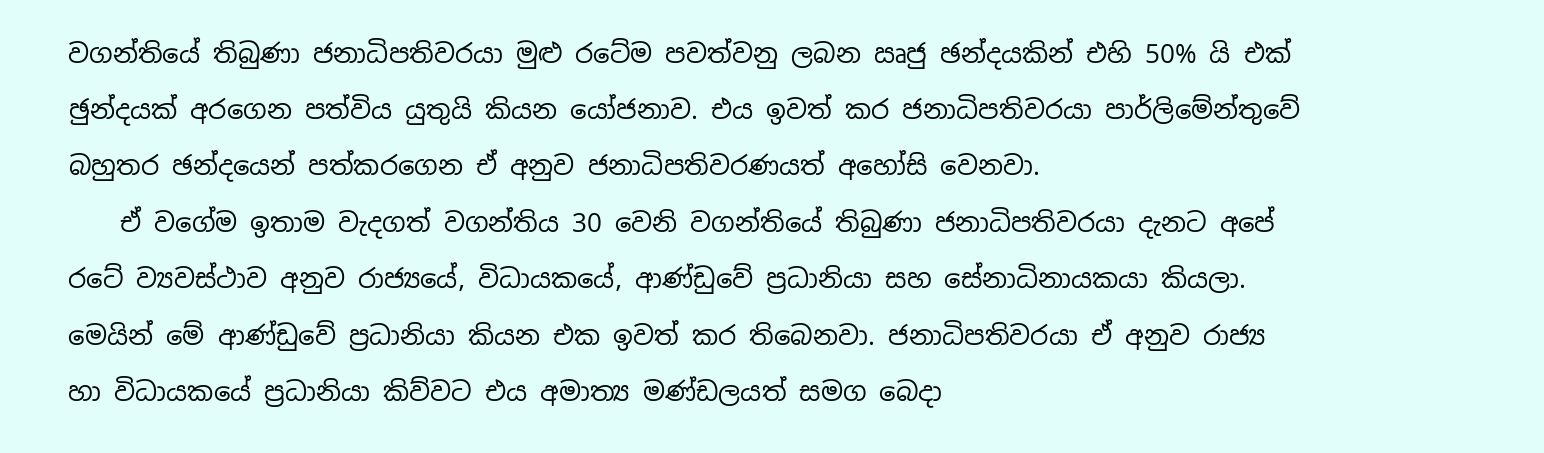වගන්තියේ තිබුණා ජනාධිපතිවරයා මුළු රටේම පවත්වනු ලබන ඍජු ඡන්දයකින් එහි 50% යි එක් ඡුන්දයක් අරගෙන පත්විය යුතුයි කියන යෝජනාව. එය ඉවත් කර ජනාධිපතිවරයා පාර්ලිමේන්තුවේ බහුතර ඡන්දයෙන් පත්කරගෙන ඒ අනුව ජනාධිපතිවරණයත් අහෝසි වෙනවා.
    ඒ වගේම ඉතාම වැදගත් වගන්තිය 30 වෙනි වගන්තියේ තිබුණා ජනාධිපතිවරයා දැනට අපේ රටේ ව්‍යවස්ථාව අනුව රාජ්‍යයේ, විධායකයේ, ආණ්ඩුවේ ප්‍රධානියා සහ සේනාධිනායකයා කියලා. මෙයින් මේ ආණ්ඩුවේ ප්‍රධානියා කියන එක ඉවත් කර තිබෙනවා. ජනාධිපතිවරයා ඒ අනුව රාජ්‍ය හා විධායකයේ ප්‍රධානියා කිව්වට එය අමාත්‍ය මණ්ඩලයත් සමග බෙදා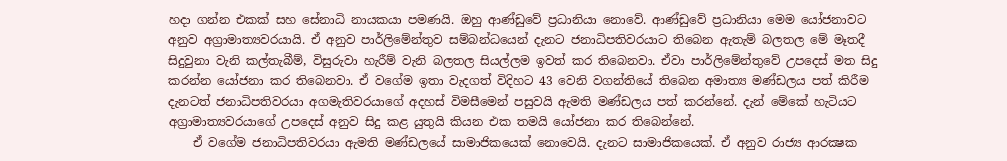හදා ගන්න එකක් සහ සේනාධි නායකයා පමණයි. ඔහු ආණ්ඩුවේ ප්‍රධානියා නොවේ. ආණ්ඩුවේ ප්‍රධානියා මෙම යෝජනාවට අනුව අග්‍රාමාත්‍යවරයායි. ඒ අනුව පාර්ලිමේන්තුව සම්බන්ධයෙන් දැනට ජනාධිපතිවරයාට තිබෙන ඇතැම් බලතල මේ මෑතදී සිදුවුනා වැනි කල්තැබීම්, විසුරුවා හැරීම් වැනි බලතල සියල්ලම ඉවත් කර තිබෙනවා. ඒවා පාර්ලිමේන්තුවේ උපදෙස් මත සිදු කරන්න යෝජනා කර තිබෙනවා. ඒ වගේම ඉතා වැදගත් විදිහට 43 වෙනි වගන්තියේ තිබෙන අමාත්‍ය මණ්ඩලය පත් කිරීම දැනටත් ජනාධිපතිවරයා අගමැතිවරයාගේ අදහස් විමසීමෙන් පසුවයි ඇමති මණ්ඩලය පත් කරන්නේ. දැන් මේකේ හැටියට අග්‍රාමාත්‍යවරයාගේ උපදෙස් අනුව සිදු කළ යුතුයි කියන එක තමයි යෝජනා කර තිබෙන්නේ.
    ඒ වගේම ජනාධිපතිවරයා ඇමති මණ්ඩලයේ සාමාජිකයෙක් නොවෙයි. දැනට සාමාජිකයෙක්. ඒ අනුව රාජ්‍ය ආරක්‍ෂක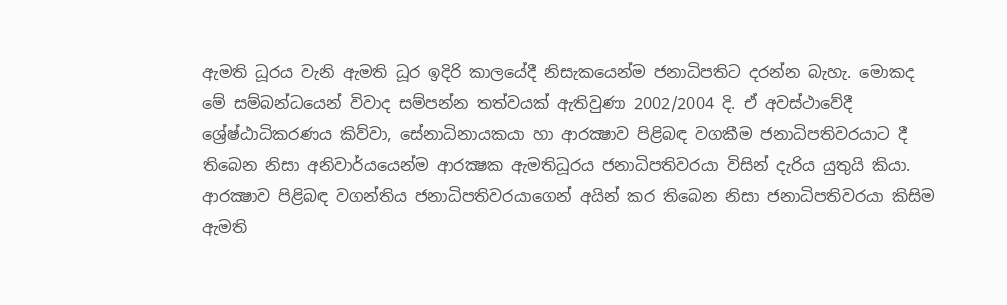ඇමති ධූරය වැනි ඇමති ධූර ඉදිරි කාලයේදී නිසැකයෙන්ම ජනාධිපතිට දරන්න බැහැ. මොකද මේ සම්බන්ධයෙන් විවාද සම්පන්න තත්වයක් ඇතිවුණා 2002/2004 දි. ඒ අවස්ථාවේදී ශ්‍රේෂ්ඨාධිකරණය කිව්වා, සේනාධිනායකයා හා ආරක්‍ෂාව පිළිබඳ වගකීම ජනාධිපතිවරයාට දී තිබෙන නිසා අනිවාර්යයෙන්ම ආරක්‍ෂක ඇමතිධූරය ජනාධිපතිවරයා විසින් දැරිය යුතුයි කියා. ආරක්‍ෂාව පිළිබඳ වගන්තිය ජනාධිපතිවරයාගෙන් අයින් කර තිබෙන නිසා ජනාධිපතිවරයා කිසිම ඇමති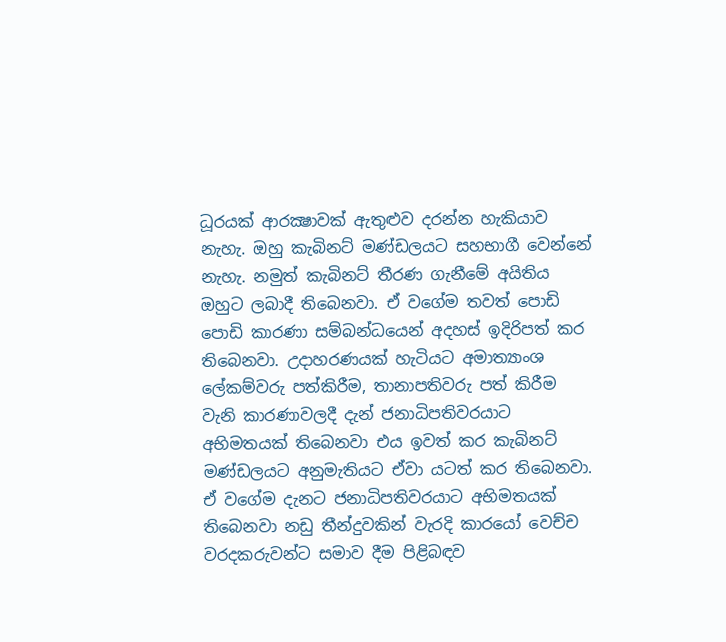ධූරයක් ආරක්‍ෂාවක් ඇතුළුව දරන්න හැකියාව නැහැ. ඔහු කැබිනට් මණ්ඩලයට සහභාගී වෙන්නේ නැහැ. නමුත් කැබිනට් තීරණ ගැනීමේ අයිතිය ඔහුට ලබාදී තිබෙනවා. ඒ වගේම තවත් පොඩි පොඩි කාරණා සම්බන්ධයෙන් අදහස් ඉදිරිපත් කර තිබෙනවා. උදාහරණයක් හැටියට අමාත්‍යාංශ ලේකම්වරු පත්කිරීම, තානාපතිවරු පත් කිරීම වැනි කාරණාවලදී දැන් ජනාධිපතිවරයාට අභිමතයක් තිබෙනවා එය ඉවත් කර කැබිනට් මණ්ඩලයට අනුමැතියට ඒවා යටත් කර තිබෙනවා. ඒ වගේම දැනට ජනාධිපතිවරයාට අභිමතයක් තිබෙනවා නඩු තීන්දුවකින් වැරදි කාරයෝ වෙච්ච වරදකරුවන්ට සමාව දීම පිළිබඳව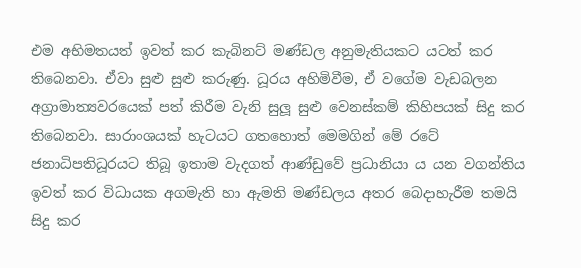එම අභිමතයත් ඉවත් කර කැබිනට් මණ්ඩල අනුමැතියකට යටත් කර තිබෙනවා. ඒවා සුළු සුළු කරුණු. ධූරය අහිමිවීම, ඒ වගේම වැඩබලන අග්‍රාමාත්‍යවරයෙක් පත් කිරීම වැනි සුලූ සුළු වෙනස්කම් කිහිපයක් සිදු කර තිබෙනවා. සාරාංශයක් හැටයට ගතහොත් මෙමගින් මේ රටේ ජනාධිපතිධූරයට තිබූ ඉතාම වැදගත් ආණ්ඩුවේ ප්‍රධානියා ය යන වගන්තිය ඉවත් කර විධායක අගමැති හා ඇමති මණ්ඩලය අතර බෙදාහැරීම තමයි සිදු කර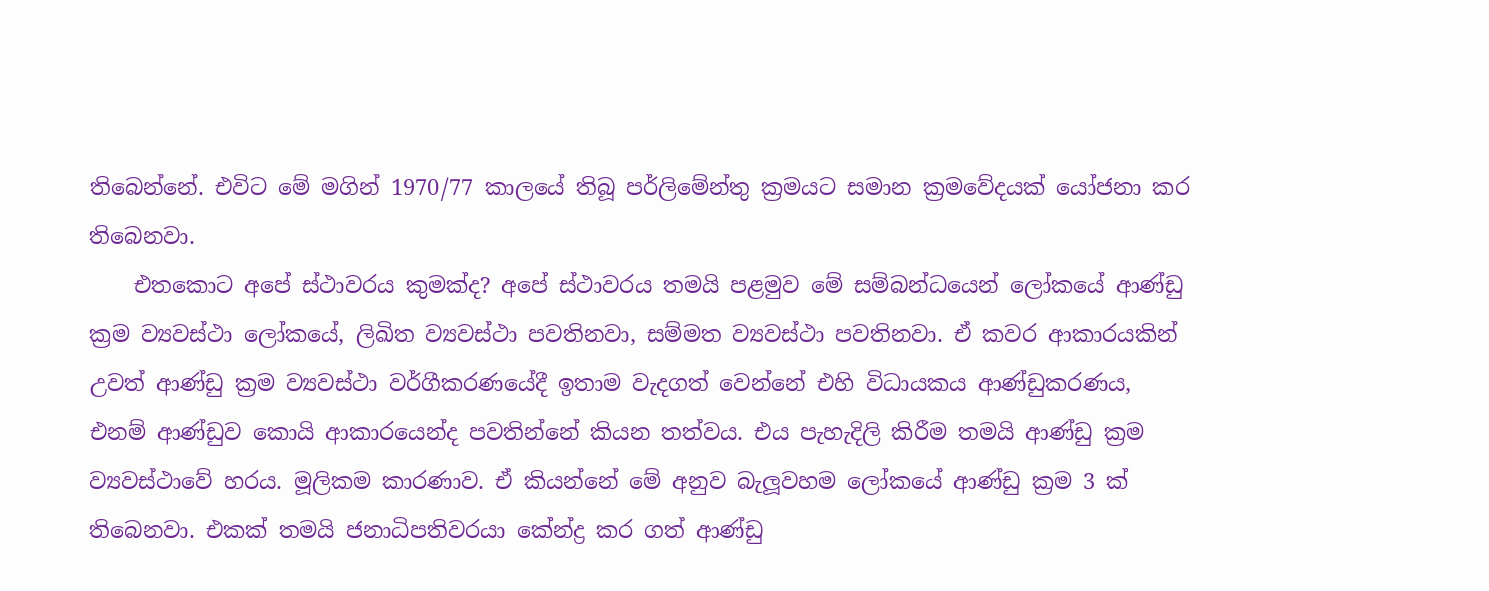තිබෙන්නේ. එවිට මේ මගින් 1970/77 කාලයේ තිබූ පර්ලිමේන්තු ක්‍රමයට සමාන ක්‍රමවේදයක් යෝජනා කර තිබෙනවා.
    එතකොට අපේ ස්ථාවරය කුමක්ද? අපේ ස්ථාවරය තමයි පළමුව මේ සම්බන්ධයෙන් ලෝකයේ ආණ්ඩු ක්‍රම ව්‍යවස්ථා ලෝකයේ, ලිඛිත ව්‍යවස්ථා පවතිනවා, සම්මත ව්‍යවස්ථා පවතිනවා. ඒ කවර ආකාරයකින් උවත් ආණ්ඩු ක්‍රම ව්‍යවස්ථා වර්ගීකරණයේදී ඉතාම වැදගත් වෙන්නේ එහි විධායකය ආණ්ඩුකරණය, එනම් ආණ්ඩුව කොයි ආකාරයෙන්ද පවතින්නේ කියන තත්වය. එය පැහැදිලි කිරීම තමයි ආණ්ඩු ක්‍රම ව්‍යවස්ථාවේ හරය. මූලිකම කාරණාව. ඒ කියන්නේ මේ අනුව බැලූවහම ලෝකයේ ආණ්ඩු ක්‍රම 3 ක් තිබෙනවා. එකක් තමයි ජනාධිපතිවරයා කේන්ද්‍ර කර ගත් ආණ්ඩු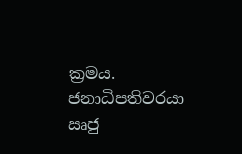ක්‍රමය. ජනාධිපතිවරයා ඍජු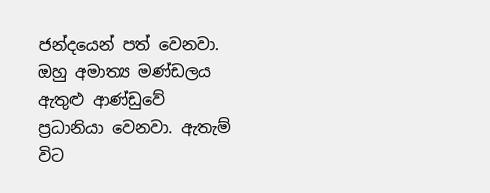ජන්දයෙන් පත් වෙනවා. ඔහු අමාත්‍ය මණ්ඩලය ඇතුළු ආණ්ඩුවේ ප්‍රධානියා වෙනවා. ඇතැම් විට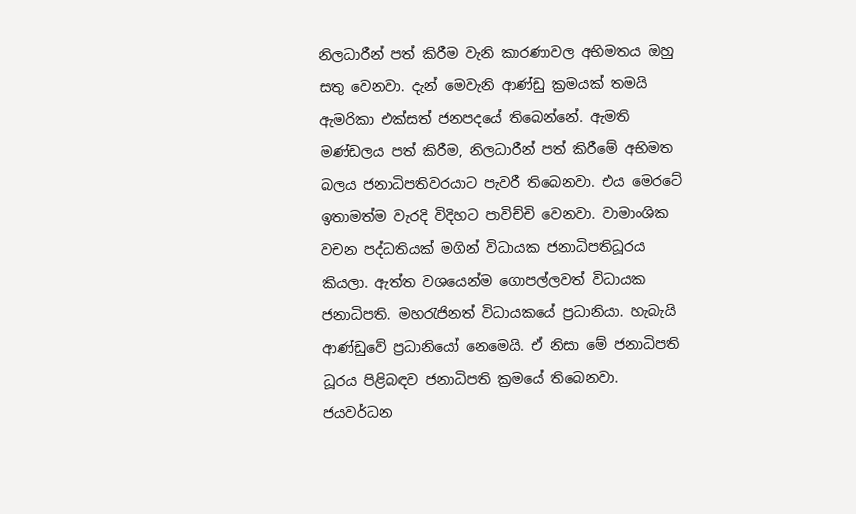නිලධාරීන් පත් කිරීම වැනි කාරණාවල අභිමතය ඔහු සතු වෙනවා. දැන් මෙවැනි ආණ්ඩු ක්‍රමයක් තමයි ඇමරිකා එක්සත් ජනපදයේ තිබෙන්නේ. ඇමති මණ්ඩලය පත් කිරීම, නිලධාරීන් පත් කිරීමේ අභිමත බලය ජනාධිපතිවරයාට පැවරී තිබෙනවා. එය මෙරටේ ඉතාමත්ම වැරදි විදිහට පාවිච්චි වෙනවා. වාමාංශික වචන පද්ධතියක් මගින් විධායක ජනාධිපතිධූරය කියලා. ඇත්ත වශයෙන්ම ගොපල්ලවත් විධායක ජනාධිපති. මහරැජිනත් විධායකයේ ප්‍රධානියා. හැබැයි ආණ්ඩුවේ ප්‍රධානියෝ නෙමෙයි. ඒ නිසා මේ ජනාධිපති ධූරය පිළිබඳව ජනාධිපති ක්‍රමයේ තිබෙනවා. ජයවර්ධන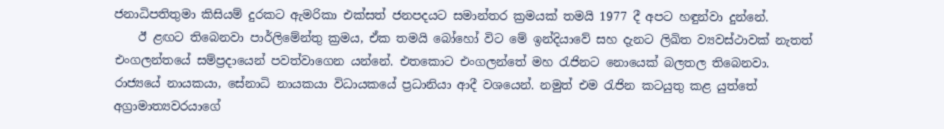ජනාධිපතිතුමා කිසියම් දුරකට ඇමරිකා එක්සත් ජනපදයට සමාන්තර ක්‍රමයක් තමයි 1977 දී අපට හඳුන්වා දුන්නේ.
    ඊ ළඟට තිබෙනවා පාර්ලිමේන්තු ක්‍රමය, ඒක තමයි බෝහෝ විට මේ ඉන්දියාවේ සහ දැනට ලිඛිත ව්‍යවස්ථාවක් නැතත් එංගලන්තයේ සම්ප්‍රදායෙන් පවත්වාගෙන යන්නේ. එතකොට එංගලන්තේ මහ රැජිනට නොයෙක් බලතල තිබෙනවා. රාජ්‍යයේ නායකයා, සේනාධි නායකයා විධායකයේ ප්‍රධානියා ආදී වශයෙන්. නමුත් එම රැජින කටයුතු කළ යුත්තේ අග්‍රාමාත්‍යවරයාගේ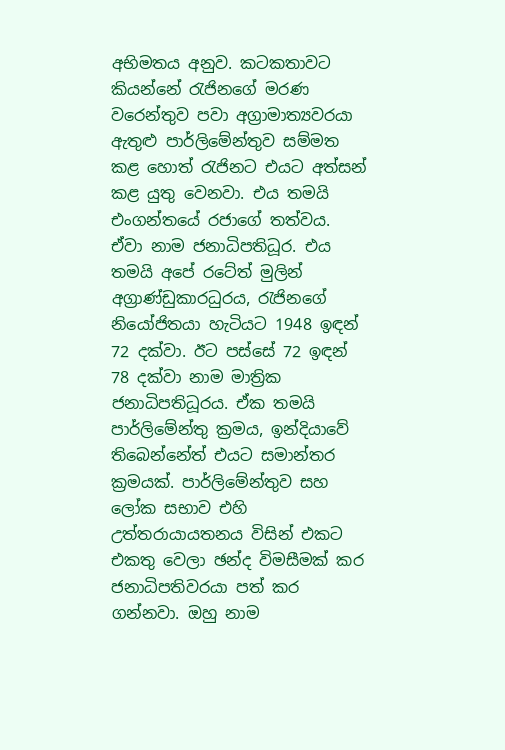අභිමතය අනුව. කටකතාවට කියන්නේ රැජිනගේ මරණ වරෙන්තුව පවා අග්‍රාමාත්‍යවරයා ඇතුළු පාර්ලිමේන්තුව සම්මත කළ හොත් රැජිනට එයට අත්සන් කළ යුතු වෙනවා. එය තමයි එංගන්තයේ රජාගේ තත්වය. ඒවා නාම ජනාධිපතිධූර. එය තමයි අපේ රටේත් මුලින් අග්‍රාණ්ඩුකාරධුරය, රැජිනගේ නියෝජිතයා හැටියට 1948 ඉඳන් 72 දක්වා. ඊට පස්සේ 72 ඉඳන් 78 දක්වා නාම මාත්‍රික ජනාධිපතිධූරය. ඒක තමයි පාර්ලිමේන්තු ක්‍රමය, ඉන්දියාවේ තිබෙන්නේත් එයට සමාන්තර ක්‍රමයක්. පාර්ලිමේන්තුව සහ ලෝක සභාව එහි උත්තරායායතනය විසින් එකට එකතු වෙලා ඡන්ද විමසීමක් කර ජනාධිපතිවරයා පත් කර ගන්නවා. ඔහු නාම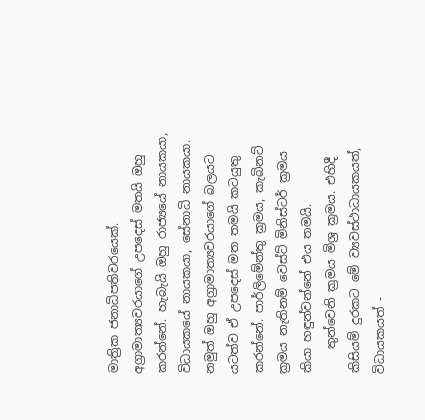මාත්‍රික ජනාධිපතිවරයෙක්. අග්‍රාමාත්‍යවරයාගේ උපදෙස් මතයි ඔහු කරන්නේ. හැබැයි ඔහු රාජ්‍යයේ නායකයා, විධායකයේ නායකයා, සේනාධි නායකයා. නමුත් ඔහු අග්‍රාමාත්‍යවරයාගේ බලයට යටත්ව ඒ උපදෙස් මත තමයි කටයුතු කරන්නේ. පාර්ලිමේන්තු ක්‍රමය, කැබිනට් ක්‍රමය නැතිනම් වෙස්ට් මිනිස්ටර් ක්‍රමය කියා හඳුන්වන්නේ එය තමයි.
    තුන්වෙනි ක්‍රමය මිශ්‍ර ක්‍රමය. එහිදී කිසියම් දුරකට මේ ව්‍යවස්ථාධායකයත්, විධායකයත් -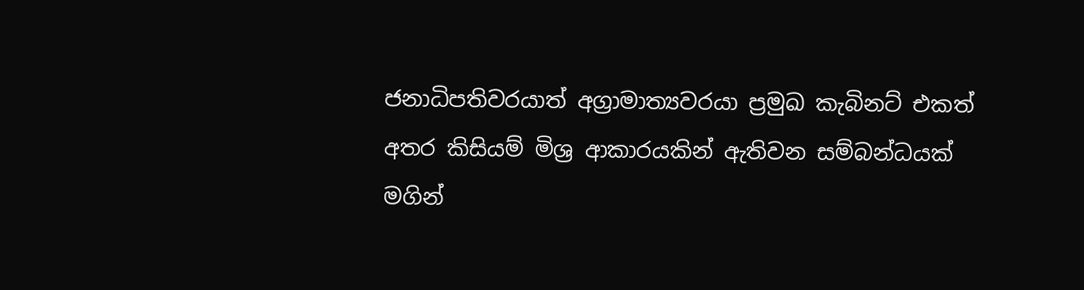ජනාධිපතිවරයාත් අග්‍රාමාත්‍යවරයා ප්‍රමුඛ කැබිනට් එකත් අතර කිසියම් මිශ්‍ර ආකාරයකින් ඇතිවන සම්බන්ධයක් මගින්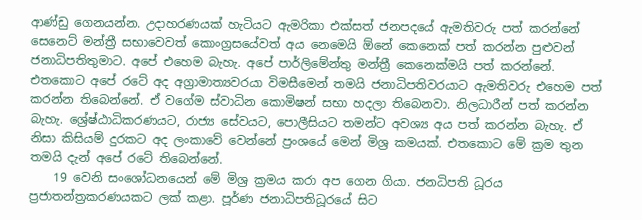ආණ්ඩු ගෙනයන්න. උදාහරණයක් හැටියට ඇමරිකා එක්සත් ජනපදයේ ඇමතිවරු පත් කරන්නේ සෙනෙට් මන්ත්‍රී සභාවෙවත් කොංග්‍රසයේවත් අය නෙමෙයි ඕනේ කෙනෙක් පත් කරන්න පුළුවන් ජනාධිපතිතුමාට. අපේ එහෙම බැහැ. අපේ පාර්ලිමේන්තු මන්ත්‍රී කෙනෙක්මයි පත් කරන්නේ. එතකොට අපේ රටේ අද අග්‍රාමාත්‍යවරයා විමසීමෙන් තමයි ජනාධිපතිවරයාට ඇමතිවරු එහෙම පත් කරන්න තිබෙන්නේ. ඒ වගේම ස්වාධින කොමිෂන් සභා හදලා තිබෙනවා. නිලධාරීන් පත් කරන්න බැහැ. ශ්‍රේෂ්ඨාධිකරණයට, රාජ්‍ය සේවයට, පොලීසියට තමන්ට අවශ්‍ය අය පත් කරන්න බැහැ. ඒ නිසා කිසියම් දුරකට අද ලංකාවේ වෙන්නේ ප්‍රංශයේ මෙන් මිශ්‍ර කමයක්. එතකොට මේ ක්‍රම තුන තමයි දැන් අපේ රටේ තිබෙන්නේ.
    19 වෙනි සංශෝධනයෙන් මේ මිශ්‍ර ක්‍රමය කරා අප ගෙන ගියා. ජනධිපති ධූරය ප්‍රජාතන්ත්‍රකරණයකට ලක් කළා. පූර්ණ ජනාධිපතිධූරයේ සිට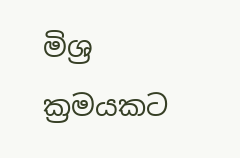මිශ්‍ර ක්‍රමයකට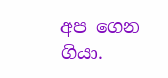අප ගෙන ගියා.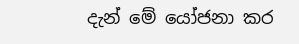දැන් මේ යෝජනා කර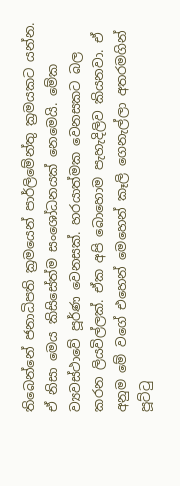තිබෙන්නේ ජනාධිපති ක්‍රමයෙන් පාර්ලිමේන්තු ක්‍රමයකට යන්න. ඒ නිසා මෙය කිසිසේත්ම සංශෝධනයක් නෙමෙයි. මේක ව්‍යවස්ථාවේ පූර්ණ වෙනසක්. හරයාත්මක වෙනසකට බල කරන ලියවිල්ලක්. ඒක අපි බොහොම පැහැදිලිව කියනවා. ඒ අනුම මේ වගේ එහෙන් මෙහෙන් කෑලි ගෙනැල්ලා අතරමගින් පූට්ටු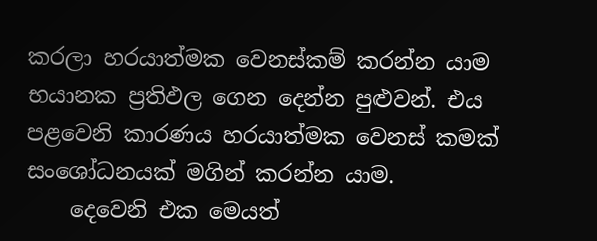කරලා හරයාත්මක වෙනස්කම් කරන්න යාම භයානක ප්‍රතිඵල ගෙන දෙන්න පුළුවන්. එය පළවෙනි කාරණය හරයාත්මක වෙනස් කමක් සංශෝධනයක් මගින් කරන්න යාම.
    දෙවෙනි එක මෙයත්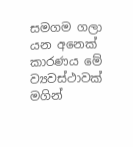සමගම ගලා යන අනෙක් කාරණය මේ ව්‍යවස්ථාවක් මගින්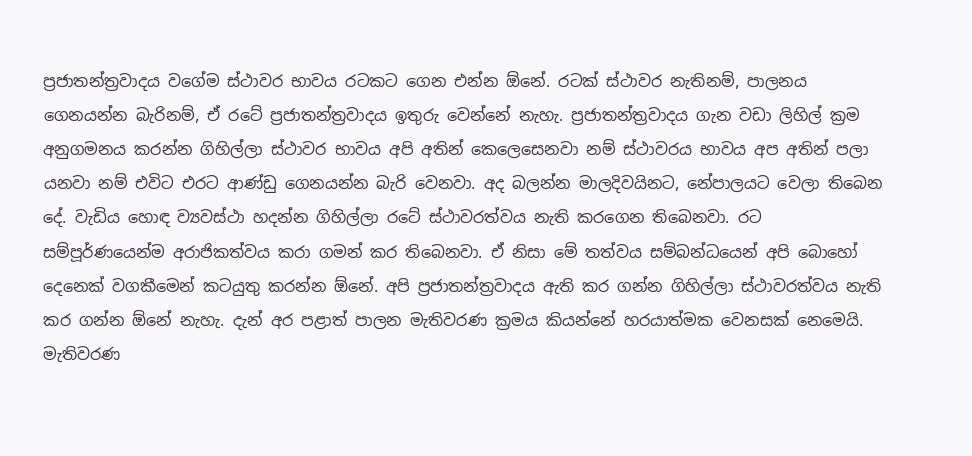ප්‍රජාතන්ත්‍රවාදය වගේම ස්ථාවර භාවය රටකට ගෙන එන්න ඕනේ. රටක් ස්ථාවර නැතිනම්, පාලනය ගෙනයන්න බැරිනම්, ඒ රටේ ප්‍රජාතන්ත්‍රවාදය ඉතුරු වෙන්නේ නැහැ. ප්‍රජාතන්ත්‍රවාදය ගැන වඩා ලිහිල් ක්‍රම අනුගමනය කරන්න ගිහිල්ලා ස්ථාවර භාවය අපි අතින් කෙලෙසෙනවා නම් ස්ථාවරය භාවය අප අතින් පලා යනවා නම් එවිට එරට ආණ්ඩු ගෙනයන්න බැරි වෙනවා. අද බලන්න මාලදිවයිනට, නේපාලයට වෙලා තිබෙන දේ. වැඩිය හොඳ ව්‍යවස්ථා හදන්න ගිහිල්ලා රටේ ස්ථාවරත්වය නැති කරගෙන තිබෙනවා. රට සම්පූර්ණයෙන්ම අරාජිකත්වය කරා ගමන් කර තිබෙනවා. ඒ නිසා මේ තත්වය සම්බන්ධයෙන් අපි බොහෝ දෙනෙක් වගකීමෙන් කටයුතු කරන්න ඕනේ. අපි ප්‍රජාතන්ත්‍රවාදය ඇති කර ගන්න ගිහිල්ලා ස්ථාවරත්වය නැති කර ගන්න ඕනේ නැහැ. දැන් අර පළාත් පාලන මැතිවරණ ක්‍රමය කියන්නේ හරයාත්මක වෙනසක් නෙමෙයි. මැතිවරණ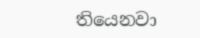තියෙනවා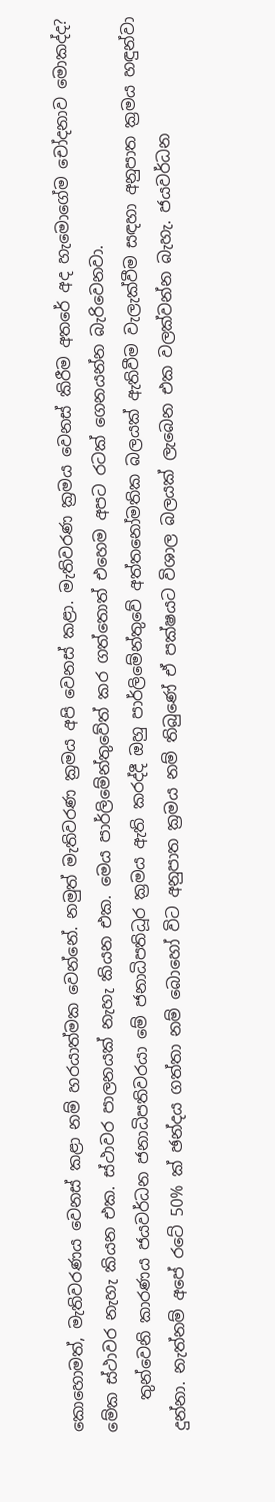කොහොමත්, මැතිවරණය වෙනස් කළා නම් හරයාත්මක වෙන්නේ. නමුත් මැතිවරණ ක්‍රමය අපි වෙනස් කළා. මැතිවරණ ක්‍රමය වෙනස් කිරීම අතරේ අද හැමොගේම චෝදනාව මොකද්ද? මේක ස්ථාවර නැහැ කියන එක. ස්ථාවර පාලනයක් නැහැ කියන එක. මෙය පාර්ලිමේන්තුවේත් කර ගත්තොත් එහෙම අපට රටක් ගෙනයන්න බැරිවෙනවා.
    තුන්වෙනි කාරණය ජයවර්ධන ජනාධිපතිවරයා මේ ජනාධිපතිධූර ක්‍රමය ඇති කරද්දී ඔහු පාර්ලිමේන්තුවේ අත්තනෝමතික බලයක් ඇතිවීම වැලැක්වීම සඳහා අනුපාත ක්‍රමය හඳුන්වා දුන්නා. නැත්නම් අපේ රටේ 50% ක් ඡන්දය ගත්තා නම් බොහෝ විට අනුපාත ක්‍රමය නම් තිබුණේ ඒ පක්ෂයට විශාල බලයක් ලැබෙන එක වලක්වන්න බැහැ. ජයවර්ධන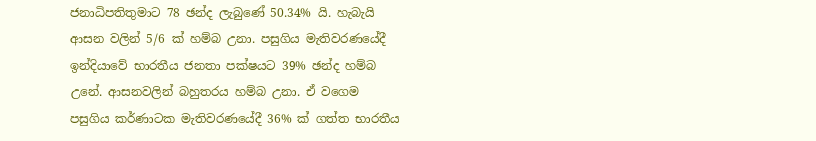ජනාධිපතිතුමාට 78 ඡන්ද ලැබුණේ 50.34% යි. හැබැයි ආසන වලින් 5/6 ක් හම්බ උනා. පසුගිය මැතිවරණයේදී ඉන්දියාවේ භාරතීය ජනතා පක්ෂයට 39% ඡන්ද හම්බ උනේ. ආසනවලින් බහුතරය හම්බ උනා. ඒ වගෙම පසුගිය කර්ණාටක මැතිවරණයේදී 36% ක් ගත්ත භාරතීය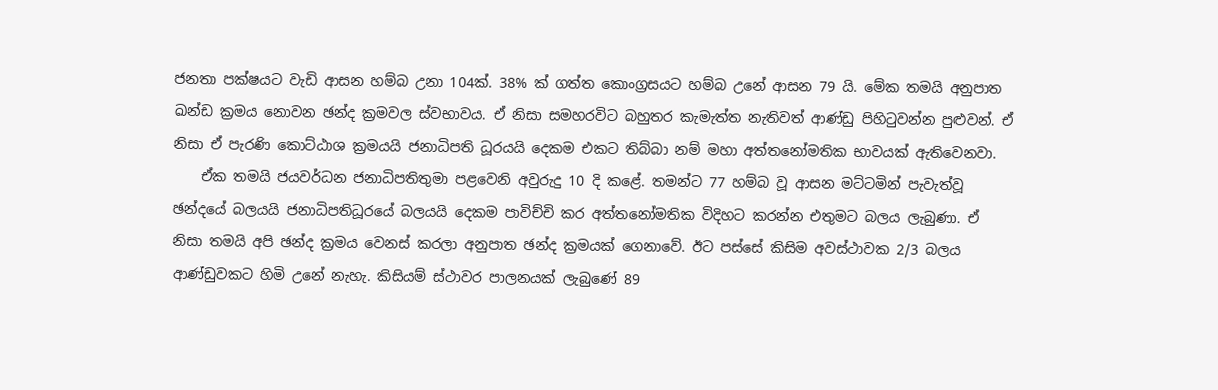ජනතා පක්ෂයට වැඩි ආසන හම්බ උනා 104ක්. 38% ක් ගත්ත කොංග්‍රසයට හම්බ උනේ ආසන 79 යි. මේක තමයි අනුපාත ඛන්ඩ ක්‍රමය නොවන ඡන්ද ක්‍රමවල ස්වභාවය. ඒ නිසා සමහරවිට බහුතර කැමැත්ත නැතිවත් ආණ්ඩු පිහිටුවන්න පුළුවන්. ඒ නිසා ඒ පැරණි කොට්ඨාශ ක්‍රමයයි ජනාධිපති ධූරයයි දෙකම එකට තිබ්බා නම් මහා අත්තනෝමතික භාවයක් ඇතිවෙනවා.
    ඒක තමයි ජයවර්ධන ජනාධිපතිතුමා පළවෙනි අවුරුදු 10 දි කළේ. තමන්ට 77 හම්බ වූ ආසන මට්ටමින් පැවැත්වූ ඡන්දයේ බලයයි ජනාධිපතිධූරයේ බලයයි දෙකම පාවිච්චි කර අත්තනෝමතික විදිහට කරන්න එතුමට බලය ලැබුණා. ඒ නිසා තමයි අපි ඡන්ද ක්‍රමය වෙනස් කරලා අනුපාත ඡන්ද ක්‍රමයක් ගෙනාවේ. ඊට පස්සේ කිසිම අවස්ථාවක 2/3 බලය ආණ්ඩුවකට හිමි උනේ නැහැ. කිසියම් ස්ථාවර පාලනයක් ලැබුණේ 89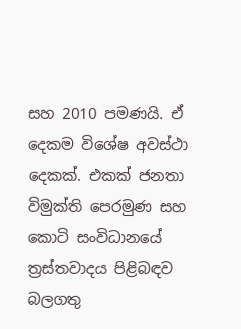සහ 2010 පමණයි. ඒ දෙකම විශේෂ අවස්ථා දෙකක්. එකක් ජනතා විමුක්ති පෙරමුණ සහ කොටි සංවිධානයේ ත්‍රස්තවාදය පිළිබඳව බලගතු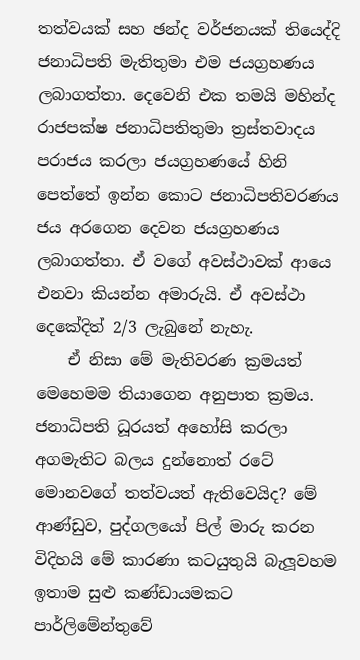තත්වයක් සහ ඡන්ද වර්ජනයක් තියෙද්දි ජනාධිපති මැතිතුමා එම ජයග්‍රහණය ලබාගත්තා. දෙවෙනි එක තමයි මහින්ද රාජපක්ෂ ජනාධිපතිතුමා ත්‍රස්තවාදය පරාජය කරලා ජයග්‍රහණයේ හිනි පෙත්තේ ඉන්න කොට ජනාධිපතිවරණය ජය අරගෙන දෙවන ජයග්‍රහණය ලබාගත්තා. ඒ වගේ අවස්ථාවක් ආයෙ එනවා කියන්න අමාරුයි. ඒ අවස්ථා දෙකේදිත් 2/3 ලැබුනේ නැහැ.
    ඒ නිසා මේ මැතිවරණ ක්‍රමයත් මෙහෙමම තියාගෙන අනුපාත ක්‍රමය. ජනාධිපති ධූරයත් අහෝසි කරලා අගමැතිට බලය දුන්නොත් රටේ මොනවගේ තත්වයත් ඇතිවෙයිද? මේ ආණ්ඩුව, පුද්ගලයෝ පිල් මාරු කරන විදිහයි මේ කාරණා කටයුතුයි බැලූවහම ඉතාම සුළු කණ්ඩායමකට පාර්ලිමේන්තුවේ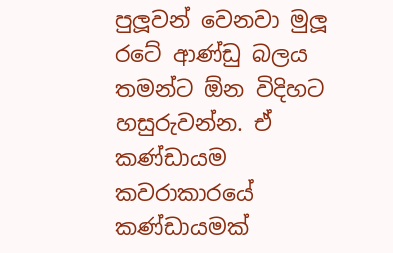පුලූවන් වෙනවා මුලූ රටේ ආණ්ඩු බලය තමන්ට ඕන විදිහට හසුරුවන්න. ඒ කණ්ඩායම කවරාකාරයේ කණ්ඩායමක්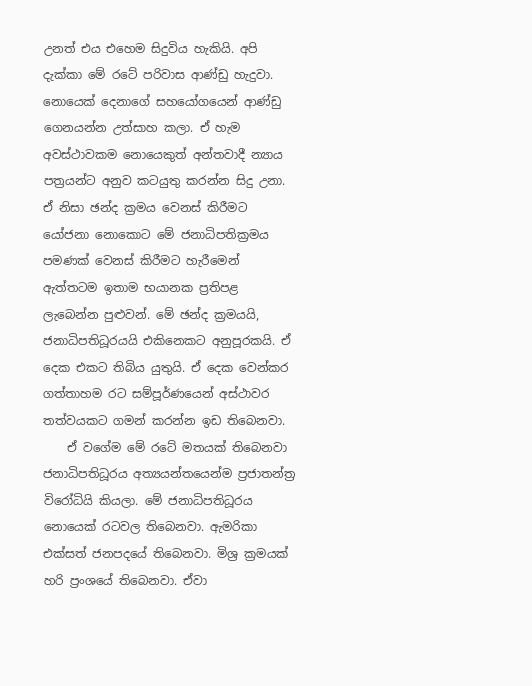උනත් එය එහෙම සිදුවිය හැකියි. අපි දැක්කා මේ රටේ පරිවාස ආණ්ඩු හැදුවා. නොයෙක් දෙනාගේ සහයෝගයෙන් ආණ්ඩු ගෙනයන්න උත්සාහ කලා. ඒ හැම අවස්ථාවකම නොයෙකුත් අන්තවාදී න්‍යාය පත්‍රයන්ට අනුව කටයුතු කරන්න සිදු උනා. ඒ නිසා ඡන්ද ක්‍රමය වෙනස් කිරීමට යෝජනා නොකොට මේ ජනාධිපතික්‍රමය පමණක් වෙනස් කිරීමට හැරීමෙන් ඇත්තටම ඉතාම භයානක ප්‍රතිපළ ලැබෙන්න පුළුවන්. මේ ඡන්ද ක්‍රමයයි, ජනාධිපතිධූරයයි එකිනෙකට අනුපූරකයි. ඒ දෙක එකට තිබිය යුතුයි. ඒ දෙක වෙන්කර ගත්තාහම රට සම්පූර්ණයෙන් අස්ථාවර තත්වයකට ගමන් කරන්න ඉඩ තිබෙනවා.
    ඒ වගේම මේ රටේ මතයක් තිබෙනවා ජනාධිපතිධූරය අත්‍යයන්තයෙන්ම ප්‍රජාතන්ත්‍ර විරෝධියි කියලා. මේ ජනාධිපතිධූරය නොයෙක් රටවල තිබෙනවා. ඇමරිකා එක්සත් ජනපදයේ තිබෙනවා. මිශ්‍ර ක්‍රමයක් හරි ප්‍රංශයේ තිබෙනවා. ඒවා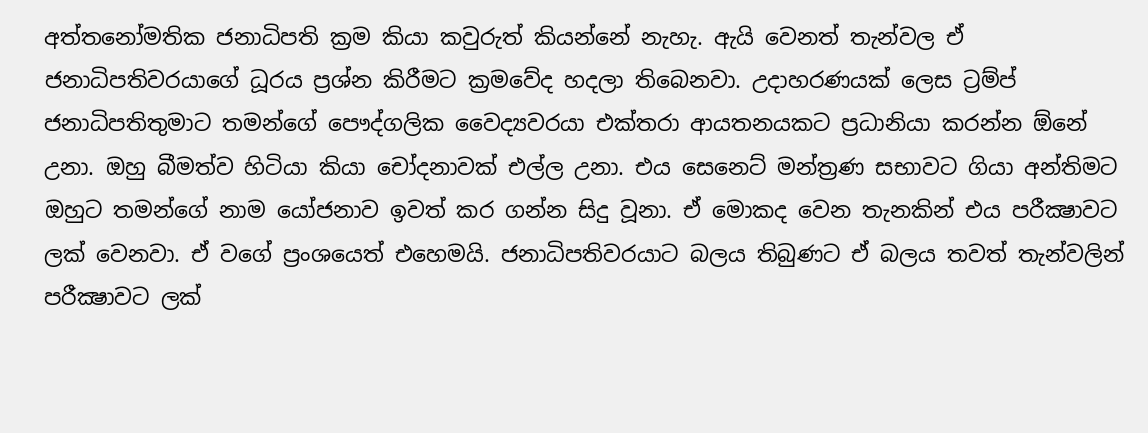අත්තනෝමතික ජනාධිපති ක්‍රම කියා කවුරුත් කියන්නේ නැහැ. ඇයි වෙනත් තැන්වල ඒ ජනාධිපතිවරයාගේ ධූරය ප්‍රශ්න කිරීමට ක්‍රමවේද හදලා තිබෙනවා. උදාහරණයක් ලෙස ට්‍රම්ප් ජනාධිපතිතුමාට තමන්ගේ පෞද්ගලික වෛද්‍යවරයා එක්තරා ආයතනයකට ප්‍රධානියා කරන්න ඕනේ උනා. ඔහු බීමත්ව හිටියා කියා චෝදනාවක් එල්ල උනා. එය සෙනෙට් මන්ත්‍රණ සභාවට ගියා අන්තිමට ඔහුට තමන්ගේ නාම යෝජනාව ඉවත් කර ගන්න සිදු වූනා. ඒ මොකද වෙන තැනකින් එය පරීක්‍ෂාවට ලක් වෙනවා. ඒ වගේ ප්‍රංශයෙත් එහෙමයි. ජනාධිපතිවරයාට බලය තිබුණට ඒ බලය තවත් තැන්වලින් පරීක්‍ෂාවට ලක්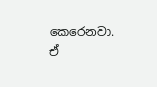කෙරෙනවා. ඒ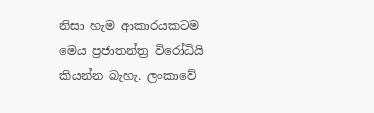නිසා හැම ආකාරයකටම මෙය ප්‍රජාතන්ත්‍ර විරෝධියි කියන්න බැහැ. ලංකාවේ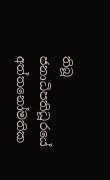තිබූ ජනාධිපතිධූරයේ අත්තනෝමතික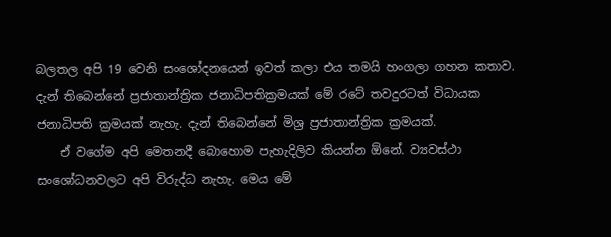බලතල අපි 19 වෙනි සංශෝදනයෙන් ඉවත් කලා එය තමයි හංගලා ගහන කතාව. දැන් තිබෙන්නේ ප්‍රජාතාන්ත්‍රික ජනාධිපතික්‍රමයක් මේ රටේ තවදුරටත් විධායක ජනාධිපති ක්‍රමයක් නැහැ. දැන් තිබෙන්නේ මිශ්‍ර ප්‍රජාතාන්ත්‍රික ක්‍රමයක්.
    ඒ වගේම අපි මෙතනදී බොහොම පැහැදිලිව කියන්න ඕනේ. ව්‍යවස්ථා සංශෝධනවලට අපි විරුද්ධ නැහැ. මෙය මේ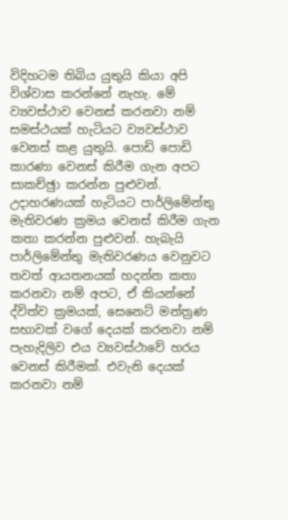විදිහටම තිබිය යුතුයි කියා අපි විශ්වාස කරන්නේ නැහැ. මේ ව්‍යවස්ථාව වෙනස් කරනවා නම් සමස්ථයක් හැටියට ව්‍යවස්ථාව වෙනස් කළ යුතුයි. පොඩි පොඩි කාරණා වෙනස් කිරීම ගැන අපට සාකච්ඡුා කරන්න පුළුවන්. උදාහරණයක් හැටියට පාර්ලිමේන්තු මැතිවරණ ක්‍රමය වෙනස් කිරීම ගැන කතා කරන්න පුළුවන්. හැබැයි පාර්ලිමේන්තු මැතිවරණය වෙනුවට තවත් ආයතනයක් හදන්න කතා කරනවා නම් අපට, ඒ කියන්නේ ද්විත්ව ක්‍රමයක්, සෙනෙට් මන්ත්‍රණ සභාවක් වගේ දෙයක් කරනවා නම් පැහැදිලිව එය ව්‍යවස්ථාවේ හරය වෙනස් කිරීමක්. එවැනි දෙයක් කරනවා නම්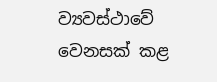ව්‍යවස්ථාවේ වෙනසක් කළ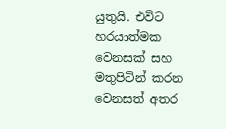යුතුයි. එවිට හරයාත්මක වෙනසක් සහ මතුපිටින් කරන වෙනසත් අතර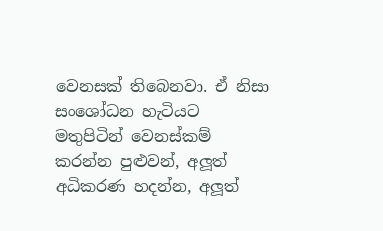වෙනසක් තිබෙනවා. ඒ නිසා සංශෝධන හැටියට මතුපිටින් වෙනස්කම් කරන්න පුළුවන්, අලූත් අධිකරණ හදන්න, අලූත්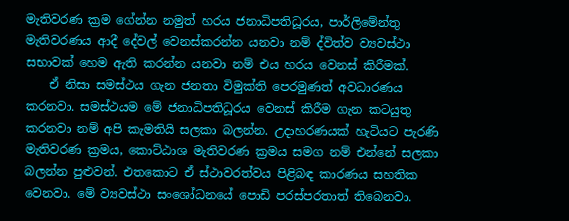මැතිවරණ ක්‍රම ගේන්න නමුත් හරය ජනාධිපතිධූරය, පාර්ලිමේන්තු මැතිවරණය ආදී දේවල් වෙනස්කරන්න යනවා නම් ද්විත්ව ව්‍යවස්ථා සභාවක් හෙම ඇති කරන්න යනවා නම් එය හරය වෙනස් කිරීමක්.
    ඒ නිසා සමස්ථය ගැන ජනතා විමුක්ති පෙරමුණත් අවධාරණය කරනවා. සමස්ථයම මේ ජනාධිපතිධූරය වෙනස් කිරීම ගැන කටයුතු කරනවා නම් අපි කැමතියි සලකා බලන්න. උදාහරණයක් හැටියට පැරණි මැතිවරණ ක්‍රමය, කොට්ඨාශ මැතිවරණ ක්‍රමය සමග නම් එන්නේ සලකා බලන්න පුළුවන්. එතකොට ඒ ස්ථාවරත්වය පිළිබඳ කාරණය සහතික වෙනවා. මේ ව්‍යවස්ථා සංශෝධනයේ පොඩි පරස්පරතාත් තිබෙනවා.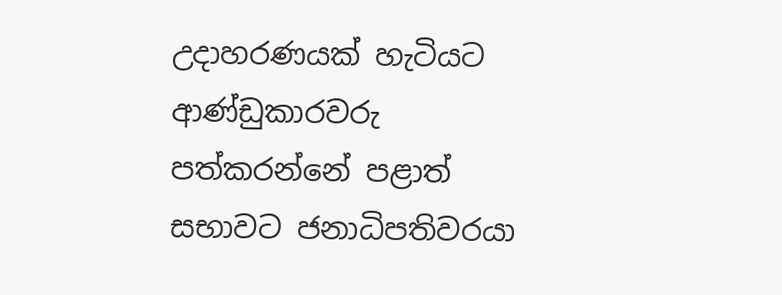උදාහරණයක් හැටියට ආණ්ඩුකාරවරු පත්කරන්නේ පළාත් සභාවට ජනාධිපතිවරයා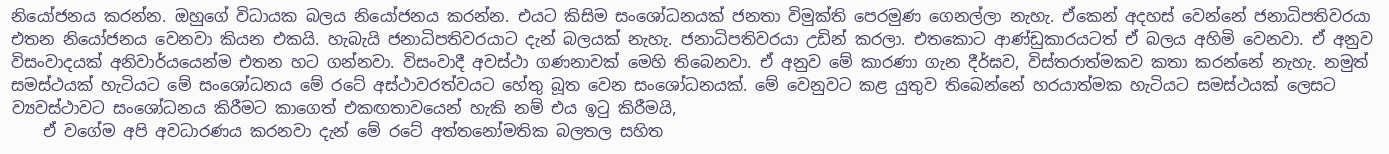නියෝජනය කරන්න. ඔහුගේ විධායක බලය නියෝජනය කරන්න. එයට කිසිම සංශෝධනයක් ජනතා විමුක්ති පෙරමුණ ගෙනල්ලා නැහැ. ඒකෙන් අදහස් වෙන්නේ ජනාධිපතිවරයා එතන නියෝජනය වෙනවා කියන එකයි. හැබැයි ජනාධිපතිවරයාට දැන් බලයක් නැහැ. ජනාධිපතිවරයා උඩින් කරලා. එතකොට ආණ්ඩුකාරයටත් ඒ බලය අහිමි වෙනවා. ඒ අනුව විසංවාදයක් අනිවාර්යයෙන්ම එතන හට ගන්නවා. විසංවාදී අවස්ථා ගණනාවක් මෙහි තිබෙනවා. ඒ අනුව මේ කාරණා ගැන දීර්ඝව, විස්තරාත්මකව කතා කරන්නේ නැහැ. නමුත් සමස්ථයක් හැටියට මේ සංශෝධනය මේ රටේ අස්ථාවරත්වයට හේතු බූත වෙන සංශෝධනයක්. මේ වෙනුවට කළ යුතුව තිබෙන්නේ හරයාත්මක හැටියට සමස්ථයක් ලෙසට ව්‍යවස්ථාවට සංශෝධනය කිරීමට කාගෙත් එකඟතාවයෙන් හැකි නම් එය ඉටු කිරීමයි,
    ඒ වගේම අපි අවධාරණය කරනවා දැන් මේ රටේ අත්තනෝමතික බලතල සහිත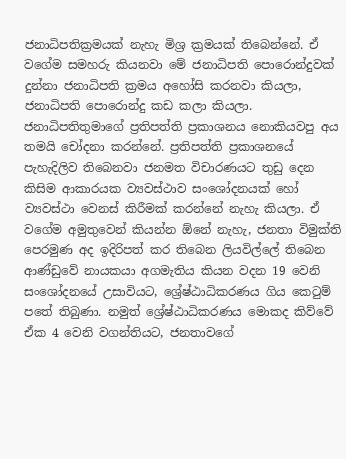ජනාධිපතික්‍රමයක් නැහැ මිශ්‍ර ක්‍රමයක් තිබෙන්නේ. ඒ වගේම සමහරු කියනවා මේ ජනාධිපති පොරොන්දුවක් දුන්නා ජනාධිපති ක්‍රමය අහෝසි කරනවා කියලා, ජනාධිපති පොරොන්දු කඩ කලා කියලා. ජනාධිපතිතුමාගේ ප්‍රතිපත්ති ප්‍රකාශනය නොකියවපු අය තමයි චෝදනා කරන්නේ. ප්‍රතිපත්ති ප්‍රකාශනයේ පැහැදිලිව තිබෙනවා ජනමත විචාරණයට තුඩු දෙන කිසිම ආකාරයක ව්‍යවස්ථාව සංශෝදනයක් හෝ ව්‍යවස්ථා වෙනස් කිරීමක් කරන්නේ නැහැ කියලා. ඒ වගේම අමුතුවෙන් කියන්න ඕනේ නැහැ, ජනතා විමුක්ති පෙරමුණ අද ඉදිරිපත් කර තිබෙන ලියවිල්ලේ තිබෙන ආණ්ඩුවේ නායකයා අගමැතිය කියන වදන 19 වෙනි සංශෝදනයේ උසාවියට, ශ්‍රේෂ්ඨාධිකරණය ගිය කෙටුම් පතේ තිබුණා. නමුත් ශ්‍රේෂ්ඨාධිකරණය මොකද කිව්වේ ඒක 4 වෙනි වගන්තියට, ජනතාවගේ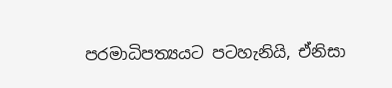පරමාධිපත්‍යයට පටහැනියි, ඒනිසා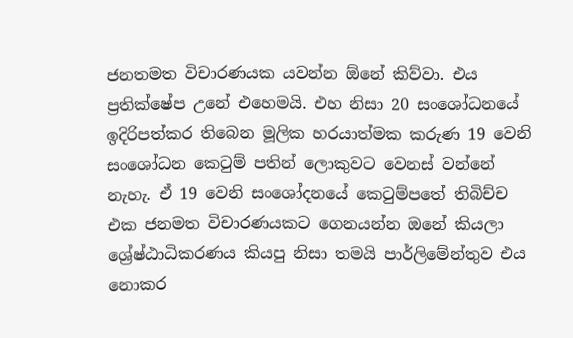ජනතමත විචාරණයක යවන්න ඕනේ කිව්වා. එය ප්‍රතික්ෂේප උනේ එහෙමයි. එහ නිසා 20 සංශෝධනයේ ඉදිරිපත්කර තිබෙන මූලික හරයාත්මක කරුණ 19 වෙනි සංශෝධන කෙටුම් පතින් ලොකුවට වෙනස් වන්නේ නැහැ. ඒ 19 වෙනි සංශෝදනයේ කෙටුම්පතේ තිබිච්ච එක ජනමත විචාරණයකට ගෙනයන්න ඔනේ කියලා ශ්‍රේෂ්ඨාධිකරණය කියපු නිසා තමයි පාර්ලිමේන්තුව එය නොකර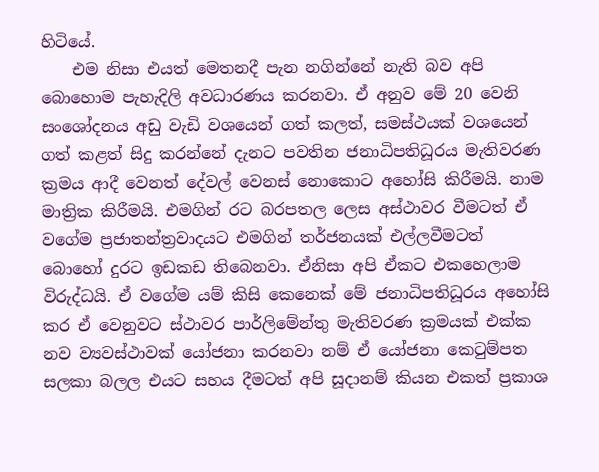හිටියේ.
    එම නිසා එයත් මෙතනදී පැන නගින්නේ නැති බව අපි බොහොම පැහැදිලි අවධාරණය කරනවා. ඒ අනුව මේ 20 වෙනි සංශෝදනය අඩු වැඩි වශයෙන් ගත් කලත්, සමස්ථයක් වශයෙන් ගත් කළත් සිදු කරන්නේ දැනට පවතින ජනාධිපතිධූරය මැතිවරණ ක්‍රමය ආදී වෙනත් දේවල් වෙනස් නොකොට අහෝසි කිරීමයි. නාම මාත්‍රික කිරීමයි. එමගින් රට බරපතල ලෙස අස්ථාවර වීමටත් ඒ වගේම ප්‍රජාතන්ත්‍රවාදයට එමගින් තර්ජනයක් එල්ලවීමටත් බොහෝ දුරට ඉඩකඩ තිබෙනවා. ඒනිසා අපි ඒකට එකහෙලාම විරුද්ධයි. ඒ වගේම යම් කිසි කෙනෙක් මේ ජනාධිපතිධූරය අහෝසි කර ඒ වෙනුවට ස්ථාවර පාර්ලිමේන්තු මැතිවරණ ක්‍රමයක් එක්ක නව ව්‍යවස්ථාවක් යෝජනා කරනවා නම් ඒ යෝජනා කෙටුම්පත සලකා බලල එයට සහය දීමටත් අපි සූදානම් කියන එකත් ප්‍රකාශ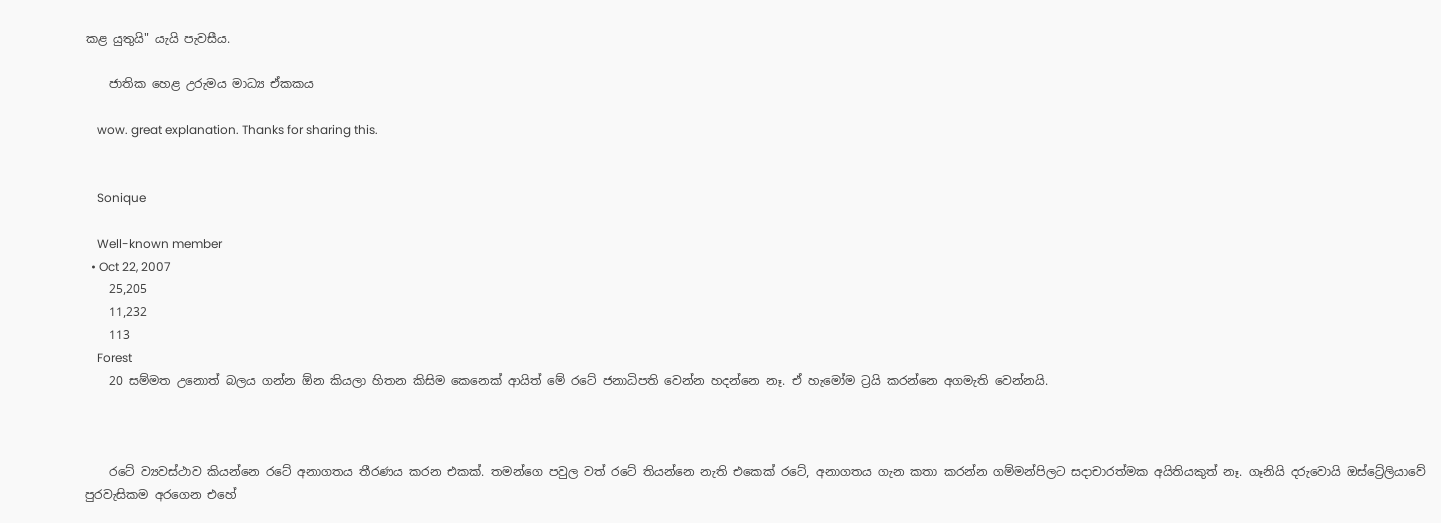කළ යුතුයි" යැයි පැවසීය.

    ජාතික හෙළ උරුමය මාධ්‍ය ඒකකය

    wow. great explanation. Thanks for sharing this.


    Sonique

    Well-known member
  • Oct 22, 2007
    25,205
    11,232
    113
    Forest
    20 සම්මත උනොත් බලය ගන්න ඕන කියලා හිතන කිසිම කෙනෙක් ආයිත් මේ රටේ ජනාධිපති වෙන්න හදන්නෙ නෑ. ඒ හැමෝම ට්‍රයි කරන්නෙ අගමැති වෙන්නයි.



    රටේ ව්‍යවස්ථාව කියන්නෙ රටේ අනාගතය තීරණය කරන එකක්. තමන්ගෙ පවුල වත් රටේ තියන්නෙ නැති එකෙක් රටේ, අනාගතය ගැන කතා කරන්න ගම්මන්පිලට සදාචාරත්මක අයිතියකුත් නෑ. ගෑනියි දරුවොයි ඔස්ට්‍රේලියාවේ පුරවැසිකම අරගෙන එහේ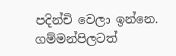පදින්චි වෙලා ඉන්නෙ. ගම්මන්පිලටත්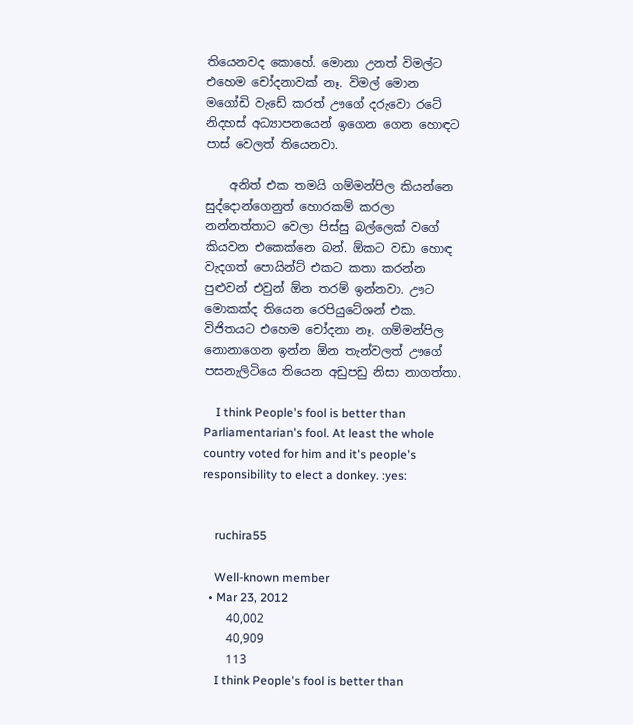තියෙනවද කොහේ. මොනා උනත් විමල්ට එහෙම චෝදනාවක් නෑ. විමල් මොන මගෝඩි වැඩේ කරත් ඌගේ දරුවො රටේ නිදහස් අධ්‍යාපනයෙන් ඉගෙන ගෙන හොඳට පාස් වෙලත් තියෙනවා.

    අනිත් එක තමයි ගම්මන්පිල කියන්නෙ සුද්දොන්ගෙනුත් හොරකම් කරලා නන්නත්තාට වෙලා පිස්සු බල්ලෙක් වගේ කියවන එකෙක්නෙ බන්. ඕකට වඩා හොඳ වැදගත් පොයින්ට් එකට කතා කරන්න පුළුවන් එවුන් ඕන තරම් ඉන්නවා. ඌට මොකක්ද තියෙන රෙපියුටේශන් එක. විජිතයට එහෙම චෝදනා නෑ. ගම්මන්පිල නොනාගෙන ඉන්න ඕන තැන්වලත් ඌගේ පසනැලිටියෙ තියෙන අඩුපඩු නිසා නාගත්තා.

    I think People's fool is better than Parliamentarian's fool. At least the whole country voted for him and it's people's responsibility to elect a donkey. :yes:


    ruchira55

    Well-known member
  • Mar 23, 2012
    40,002
    40,909
    113
    I think People's fool is better than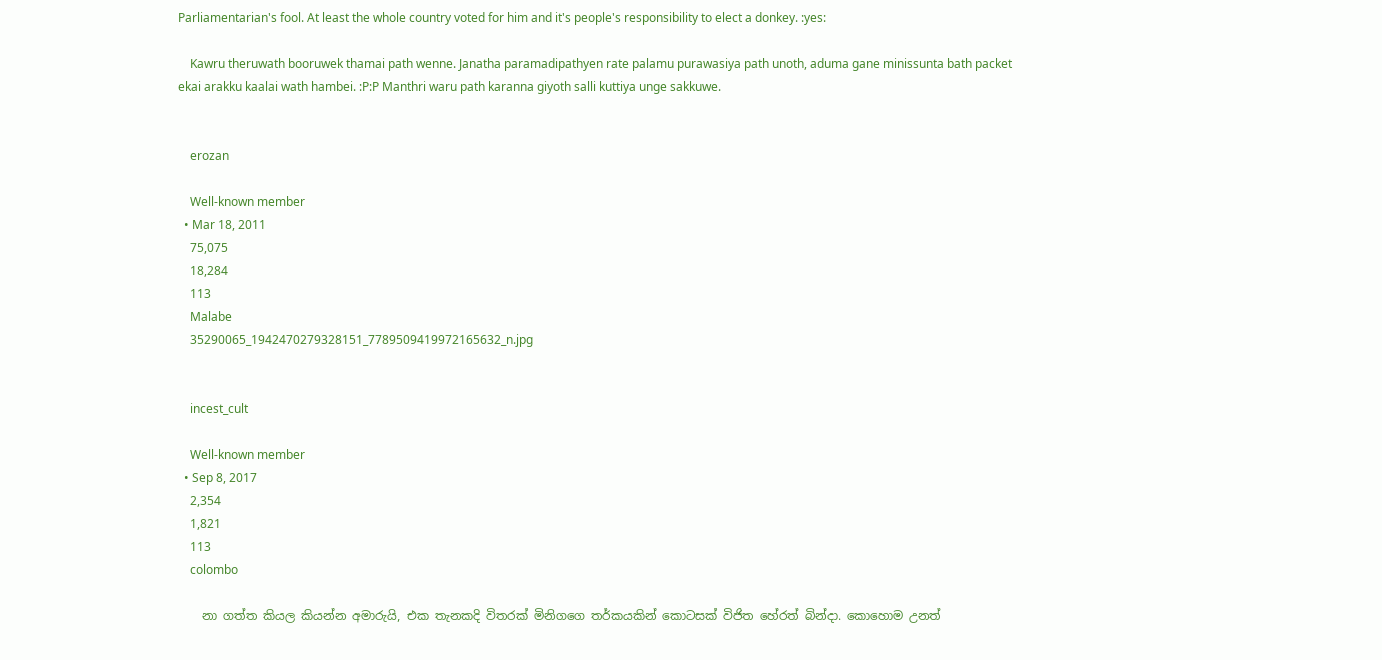Parliamentarian's fool. At least the whole country voted for him and it's people's responsibility to elect a donkey. :yes:

    Kawru theruwath booruwek thamai path wenne. Janatha paramadipathyen rate palamu purawasiya path unoth, aduma gane minissunta bath packet ekai arakku kaalai wath hambei. :P:P Manthri waru path karanna giyoth salli kuttiya unge sakkuwe.


    erozan

    Well-known member
  • Mar 18, 2011
    75,075
    18,284
    113
    Malabe
    35290065_1942470279328151_7789509419972165632_n.jpg


    incest_cult

    Well-known member
  • Sep 8, 2017
    2,354
    1,821
    113
    colombo

    නා ගත්ත කියල කියන්න අමාරුයි, එක තැනකදි විතරක් මිනිගගෙ තර්කයකින් කොටසක් විජිත හේරත් බින්දා. කොහොම උනත්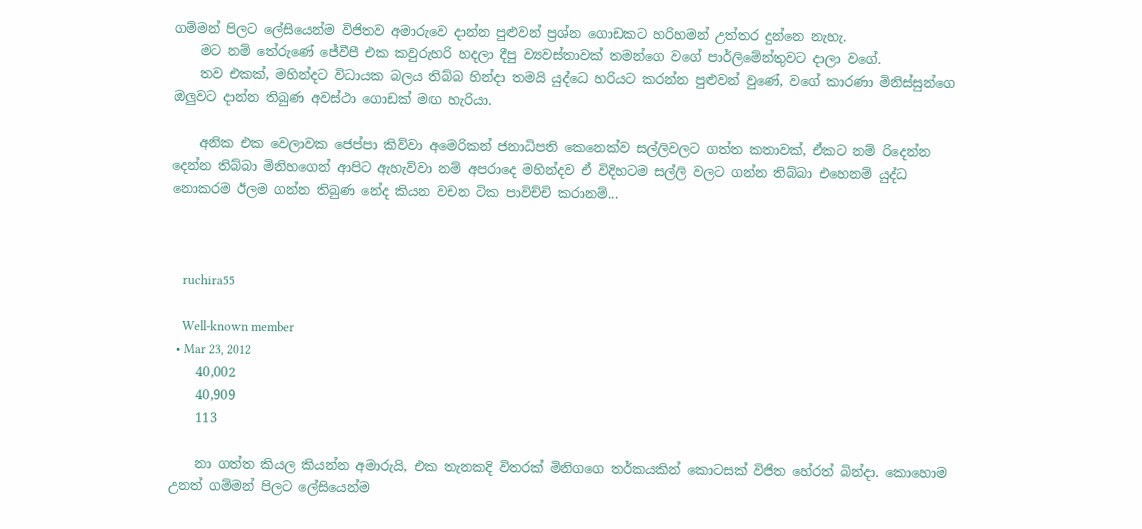ගම්මන් පිලට ලේසියෙන්ම විජිතව අමාරුවෙ දාන්න පුළුවන් ප්‍රශ්න ගොඩකට හරිහමන් උත්තර දුන්නෙ නැහැ.
    මට නම් තේරුණේ ජේවීපී එක කවුරුහරි හදලා දීපු ව්‍යවස්තාවක් තමන්ගෙ වගේ පාර්ලිමේන්තුවට දාලා වගේ.
    තව එකක්, මහින්දට විධායක බලය තිබ්බ හින්දා තමයි යුද්ධෙ හරියට කරන්න පුළුවන් වුණේ, වගේ කාරණා මිනිස්සුන්ගෙ ඔලුවට දාන්න තිබුණ අවස්ථා ගොඩක් මඟ හැරියා.

    අනික එක වෙලාවක ජෙප්පා කිව්වා අමෙරිකන් ජනාධිපති කෙනෙක්ව සල්ලිවලට ගත්ත කතාවක්, ඒකට නම් රිදෙන්න දෙන්න තිබ්බා මිනිහගෙන් ආපිට ඇහැව්වා නම් අපරාදෙ මහින්දව ඒ විදිහටම සල්ලි වලට ගන්න තිබ්බා එහෙනම් යුද්ධ නොකරම ඊලම ගන්න තිබුණ නේද කියන වචන ටික පාවිච්චි කරානම්...



    ruchira55

    Well-known member
  • Mar 23, 2012
    40,002
    40,909
    113

    නා ගත්ත කියල කියන්න අමාරුයි, එක තැනකදි විතරක් මිනිගගෙ තර්කයකින් කොටසක් විජිත හේරත් බින්දා. කොහොම උනත් ගම්මන් පිලට ලේසියෙන්ම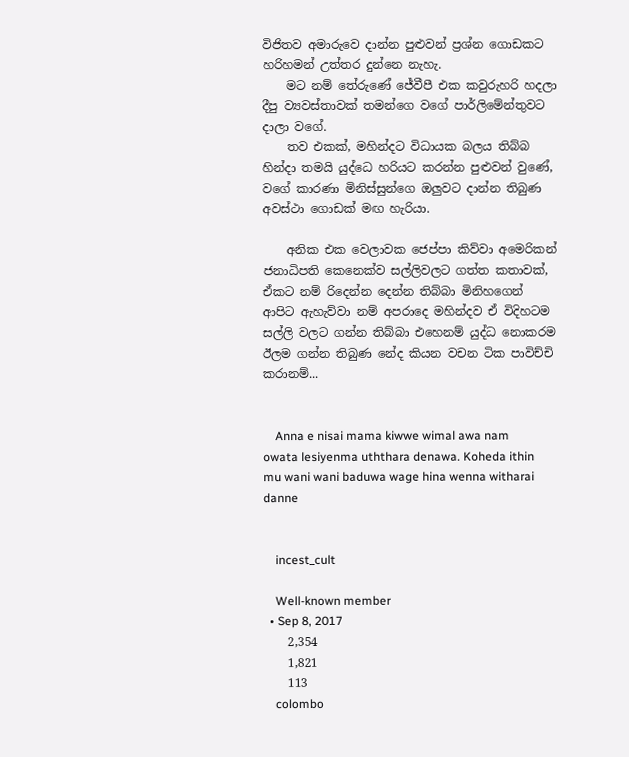විජිතව අමාරුවෙ දාන්න පුළුවන් ප්‍රශ්න ගොඩකට හරිහමන් උත්තර දුන්නෙ නැහැ.
    මට නම් තේරුණේ ජේවීපී එක කවුරුහරි හදලා දීපු ව්‍යවස්තාවක් තමන්ගෙ වගේ පාර්ලිමේන්තුවට දාලා වගේ.
    තව එකක්, මහින්දට විධායක බලය තිබ්බ හින්දා තමයි යුද්ධෙ හරියට කරන්න පුළුවන් වුණේ, වගේ කාරණා මිනිස්සුන්ගෙ ඔලුවට දාන්න තිබුණ අවස්ථා ගොඩක් මඟ හැරියා.

    අනික එක වෙලාවක ජෙප්පා කිව්වා අමෙරිකන් ජනාධිපති කෙනෙක්ව සල්ලිවලට ගත්ත කතාවක්, ඒකට නම් රිදෙන්න දෙන්න තිබ්බා මිනිහගෙන් ආපිට ඇහැව්වා නම් අපරාදෙ මහින්දව ඒ විදිහටම සල්ලි වලට ගන්න තිබ්බා එහෙනම් යුද්ධ නොකරම ඊලම ගන්න තිබුණ නේද කියන වචන ටික පාවිච්චි කරානම්...


    Anna e nisai mama kiwwe wimal awa nam owata lesiyenma uththara denawa. Koheda ithin mu wani wani baduwa wage hina wenna witharai danne


    incest_cult

    Well-known member
  • Sep 8, 2017
    2,354
    1,821
    113
    colombo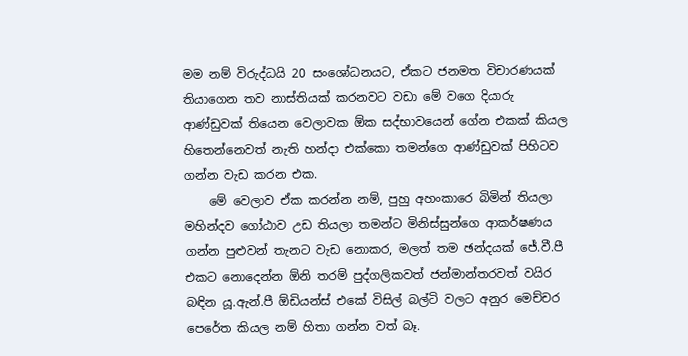මම නම් විරුද්ධයි 20 සංශෝධනයට, ඒකට ජනමත විචාරණයක් තියාගෙන තව නාස්තියක් කරනවට වඩා මේ වගෙ දියාරු ආණ්ඩුවක් තියෙන වෙලාවක ඕක සද්භාවයෙන් ගේන එකක් කියල හිතෙන්නෙවත් නැති හන්දා එක්කො තමන්ගෙ ආණ්ඩුවක් පිහිටව ගන්න වැඩ කරන එක.
    මේ වෙලාව ඒක කරන්න නම්, පුහු අහංකාරෙ බිමින් තියලා මහින්දව ගෝඨාව උඩ තියලා තමන්ට මිනිස්සුන්ගෙ ආකර්ෂණය ගන්න පුළුවන් තැනට වැඩ නොකර, මලත් තම ඡන්දයක් ජේ.වී.පී එකට නොදෙන්න ඕනි තරම් පුද්ගලිකවත් ජන්මාන්තරවත් වයිර බඳින යූ.ඇන්.පී ඕඩියන්ස් එකේ විසිල් බල්ටි වලට අනුර මෙච්චර පෙරේත කියල නම් හිතා ගන්න වත් බෑ.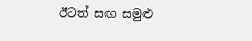ඊටත් සඟ සමුළු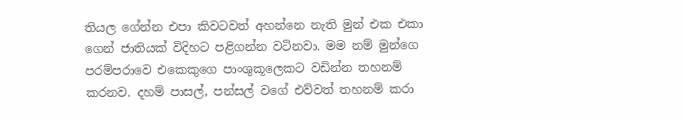තියල ගේන්න එපා කිවටවත් අහන්නෙ නැති මුන් එක එකා ගෙන් ජාතියක් විදිහට පළිගන්න වටිනවා. මම නම් මුන්ගෙ පරම්පරාවෙ එකෙකුගෙ පාංශුකූලෙකට වඩින්න තහනම් කරනව. දහම් පාසල්, පන්සල් වගේ එව්වත් තහනම් කරා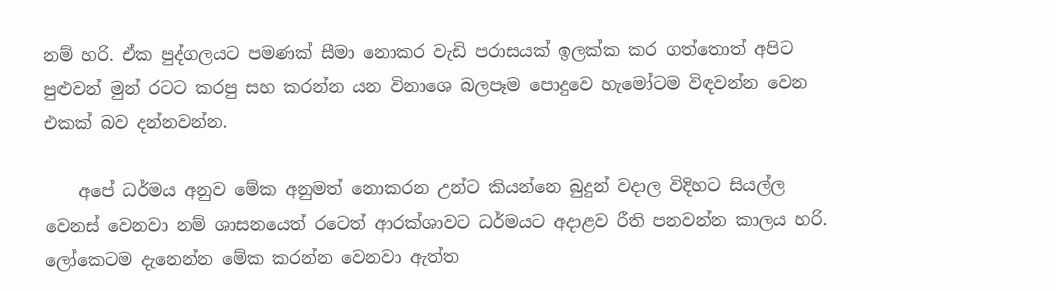නම් හරි. ඒක පුද්ගලයට පමණක් සීමා නොකර වැඩි පරාසයක් ඉලක්ක කර ගත්තොත් අපිට පුළුවන් මුන් රටට කරපු සහ කරන්න යන විනාශෙ බලපෑම පොදුවෙ හැමෝටම විඳවන්න වෙන එකක් බව දන්නවන්න.

    අපේ ධර්මය අනුව මේක අනුමත් නොකරන උන්ට කියන්නෙ බුදුන් වදාල විදිහට සියල්ල වෙනස් වෙනවා නම් ශාසනයෙත් රටෙත් ආරක්ශාවට ධර්මයට අදාළව රීති පනවන්න කාලය හරි. ලෝකෙටම දැනෙන්න මේක කරන්න වෙනවා ඇත්ත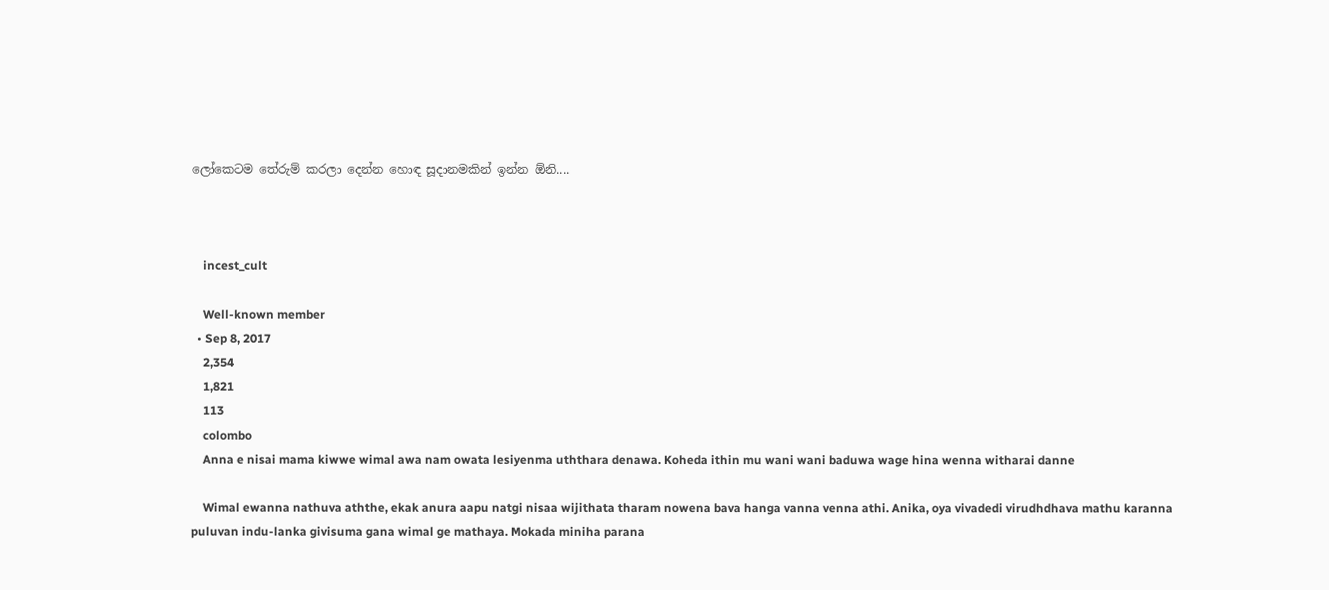ලෝකෙටම තේරුම් කරලා දෙන්න හොඳ සූදානමකින් ඉන්න ඕනි....



    incest_cult

    Well-known member
  • Sep 8, 2017
    2,354
    1,821
    113
    colombo
    Anna e nisai mama kiwwe wimal awa nam owata lesiyenma uththara denawa. Koheda ithin mu wani wani baduwa wage hina wenna witharai danne

    Wimal ewanna nathuva aththe, ekak anura aapu natgi nisaa wijithata tharam nowena bava hanga vanna venna athi. Anika, oya vivadedi virudhdhava mathu karanna puluvan indu-lanka givisuma gana wimal ge mathaya. Mokada miniha parana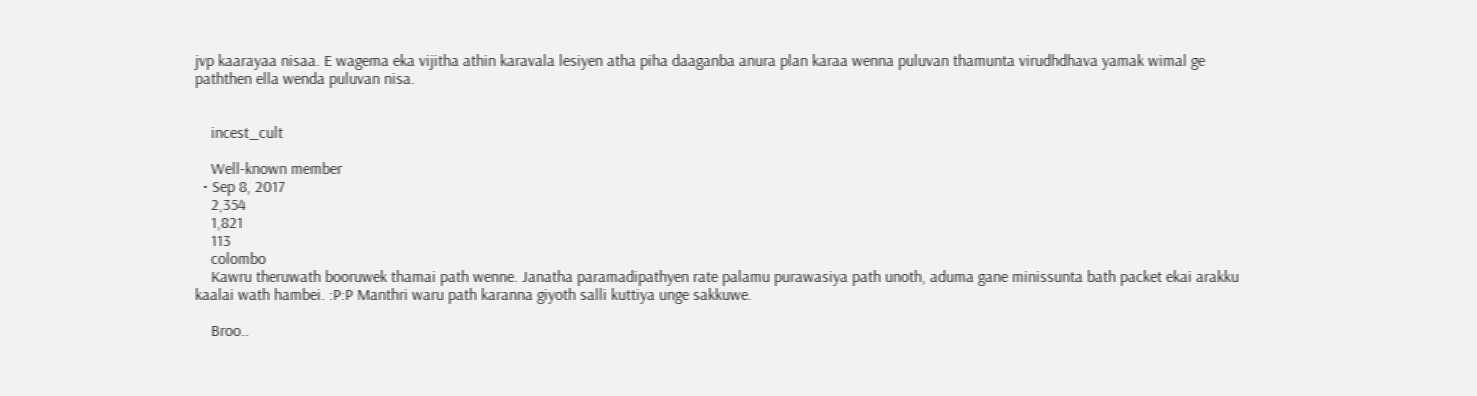jvp kaarayaa nisaa. E wagema eka vijitha athin karavala lesiyen atha piha daaganba anura plan karaa wenna puluvan thamunta virudhdhava yamak wimal ge paththen ella wenda puluvan nisa.


    incest_cult

    Well-known member
  • Sep 8, 2017
    2,354
    1,821
    113
    colombo
    Kawru theruwath booruwek thamai path wenne. Janatha paramadipathyen rate palamu purawasiya path unoth, aduma gane minissunta bath packet ekai arakku kaalai wath hambei. :P:P Manthri waru path karanna giyoth salli kuttiya unge sakkuwe.

    Broo..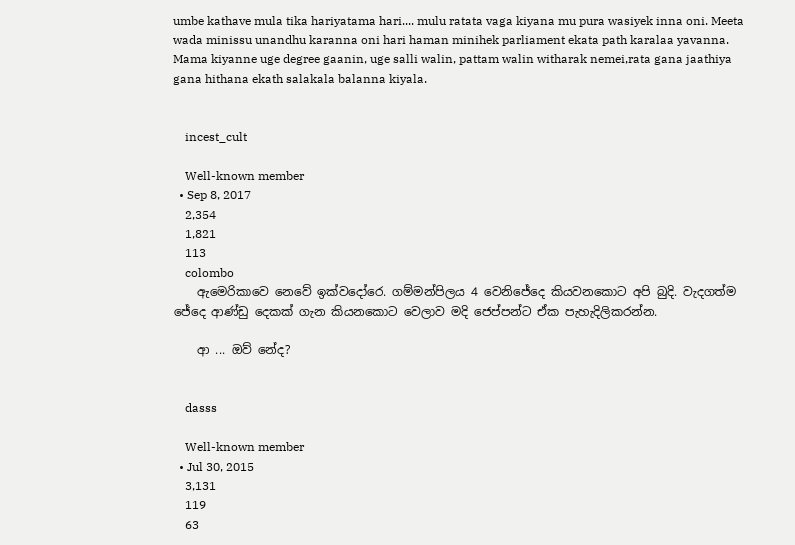umbe kathave mula tika hariyatama hari.... mulu ratata vaga kiyana mu pura wasiyek inna oni. Meeta wada minissu unandhu karanna oni hari haman minihek parliament ekata path karalaa yavanna. Mama kiyanne uge degree gaanin, uge salli walin, pattam walin witharak nemei,rata gana jaathiya gana hithana ekath salakala balanna kiyala.


    incest_cult

    Well-known member
  • Sep 8, 2017
    2,354
    1,821
    113
    colombo
    ඇමෙරිකාවෙ නෙවේ ඉක්වදෝරෙ. ගම්මන්පිලය 4 වෙනිජේදෙ කියවනකොට අපි බුදි. වැදගත්ම ජේදෙ ආණ්ඩු දෙකක් ගැන කියනකොට වෙලාව මදි ජෙප්පන්ට ඒක පැහැදිලිකරන්න.

    ආ ... ඔව් නේද?


    dasss

    Well-known member
  • Jul 30, 2015
    3,131
    119
    63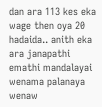dan ara 113 kes eka wage then oya 20 hadaida.. anith eka ara janapathi emathi mandalayai wenama palanaya wenaw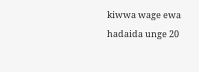kiwwa wage ewa hadaida unge 20